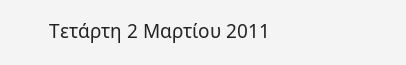Τετάρτη 2 Μαρτίου 2011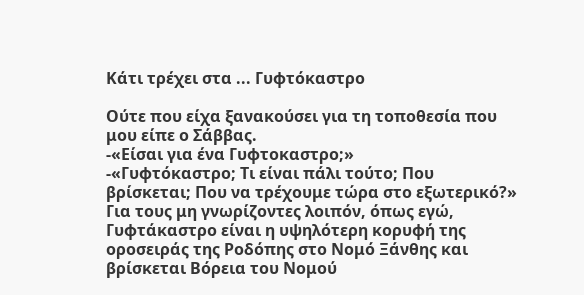Κάτι τρέχει στα ... Γυφτόκαστρο

Ούτε που είχα ξανακούσει για τη τοποθεσία που μου είπε ο Σάββας.
-«Είσαι για ένα Γυφτοκαστρο;»
-«Γυφτόκαστρο; Τι είναι πάλι τούτο; Που βρίσκεται; Που να τρέχουμε τώρα στο εξωτερικό?»
Για τους μη γνωρίζοντες λοιπόν, όπως εγώ, Γυφτάκαστρο είναι η υψηλότερη κορυφή της οροσειράς της Ροδόπης στο Νομό Ξάνθης και βρίσκεται Βόρεια του Νομού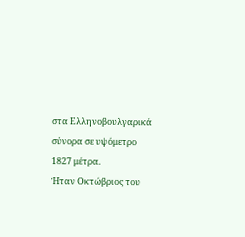στα Ελληνοβουλγαρικά σύνορα σε υψόμετρο 1827 μέτρα.
Ήταν Οκτώβριος του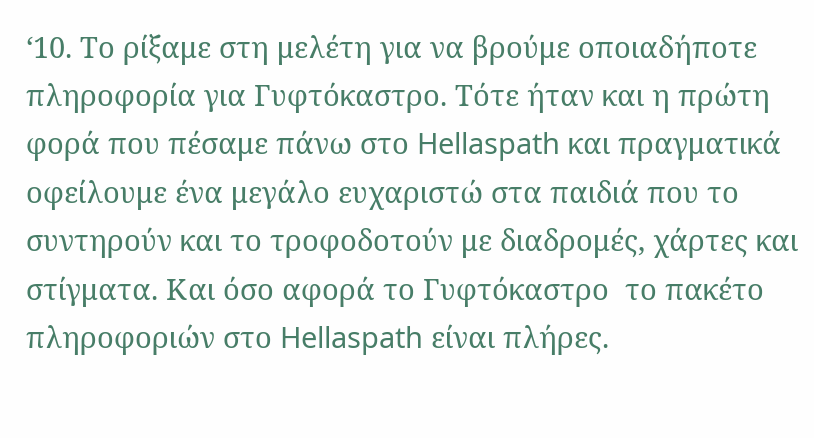‘10. Το ρίξαμε στη μελέτη για να βρούμε οποιαδήποτε πληροφορία για Γυφτόκαστρο. Τότε ήταν και η πρώτη φορά που πέσαμε πάνω στο Hellaspath και πραγματικά οφείλουμε ένα μεγάλο ευχαριστώ στα παιδιά που το συντηρούν και το τροφοδοτούν με διαδρομές, χάρτες και στίγματα. Και όσο αφορά το Γυφτόκαστρο  το πακέτο  πληροφοριών στο Hellaspath είναι πλήρες.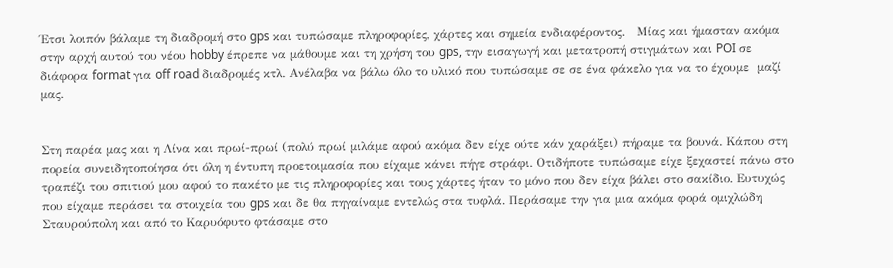Έτσι λοιπόν βάλαμε τη διαδρομή στο gps και τυπώσαμε πληροφορίες, χάρτες και σημεία ενδιαφέροντος.   Μίας και ήμασταν ακόμα στην αρχή αυτού του νέου hobby έπρεπε να μάθουμε και τη χρήση του gps, την εισαγωγή και μετατροπή στιγμάτων και POI σε διάφορα format για off road διαδρομές κτλ. Ανέλαβα να βάλω όλο το υλικό που τυπώσαμε σε σε ένα φάκελο για να το έχουμε  μαζί μας.


Στη παρέα μας και η Λίνα και πρωί-πρωί (πολύ πρωί μιλάμε αφού ακόμα δεν είχε ούτε κάν χαράξει) πήραμε τα βουνά. Κάπου στη πορεία συνειδητοποίησα ότι όλη η έντυπη προετοιμασία που είχαμε κάνει πήγε στράφι. Οτιδήποτε τυπώσαμε είχε ξεχαστεί πάνω στο τραπέζι του σπιτιού μου αφού το πακέτο με τις πληροφορίες και τους χάρτες ήταν το μόνο που δεν είχα βάλει στο σακίδιο. Ευτυχώς που είχαμε περάσει τα στοιχεία του gps και δε θα πηγαίναμε εντελώς στα τυφλά. Περάσαμε την για μια ακόμα φορά ομιχλώδη Σταυρούπολη και από το Καρυόφυτο φτάσαμε στο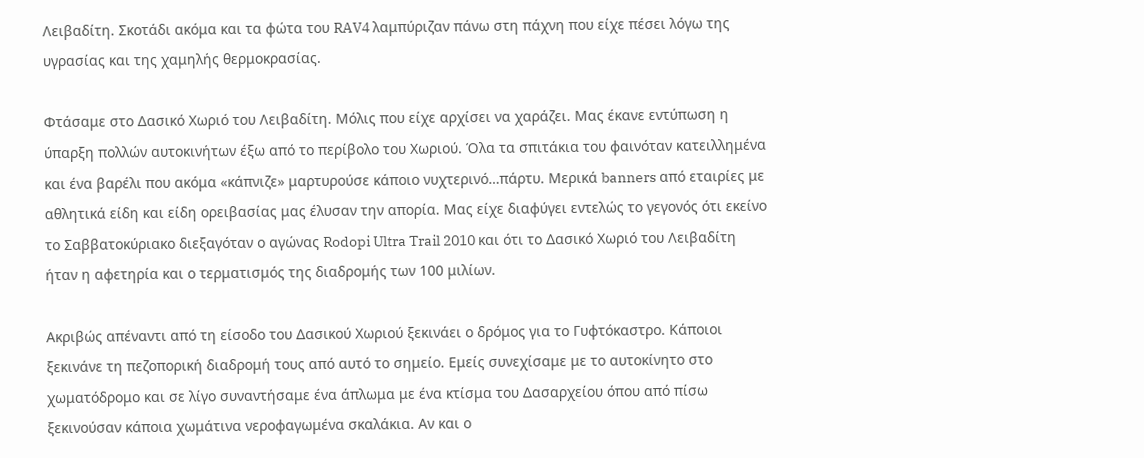Λειβαδίτη. Σκοτάδι ακόμα και τα φώτα του RAV4 λαμπύριζαν πάνω στη πάχνη που είχε πέσει λόγω της υγρασίας και της χαμηλής θερμοκρασίας.

Φτάσαμε στο Δασικό Χωριό του Λειβαδίτη. Μόλις που είχε αρχίσει να χαράζει. Μας έκανε εντύπωση η ύπαρξη πολλών αυτοκινήτων έξω από το περίβολο του Χωριού. Όλα τα σπιτάκια του φαινόταν κατειλλημένα και ένα βαρέλι που ακόμα «κάπνιζε» μαρτυρούσε κάποιο νυχτερινό…πάρτυ. Μερικά banners από εταιρίες με αθλητικά είδη και είδη ορειβασίας μας έλυσαν την απορία. Μας είχε διαφύγει εντελώς το γεγονός ότι εκείνο το Σαββατοκύριακο διεξαγόταν ο αγώνας Rodopi Ultra Trail 2010 και ότι το Δασικό Χωριό του Λειβαδίτη ήταν η αφετηρία και ο τερματισμός της διαδρομής των 100 μιλίων.

Ακριβώς απέναντι από τη είσοδο του Δασικού Χωριού ξεκινάει ο δρόμος για το Γυφτόκαστρο. Κάποιοι ξεκινάνε τη πεζοπορική διαδρομή τους από αυτό το σημείο. Εμείς συνεχίσαμε με το αυτοκίνητο στο χωματόδρομο και σε λίγο συναντήσαμε ένα άπλωμα με ένα κτίσμα του Δασαρχείου όπου από πίσω ξεκινούσαν κάποια χωμάτινα νεροφαγωμένα σκαλάκια. Αν και ο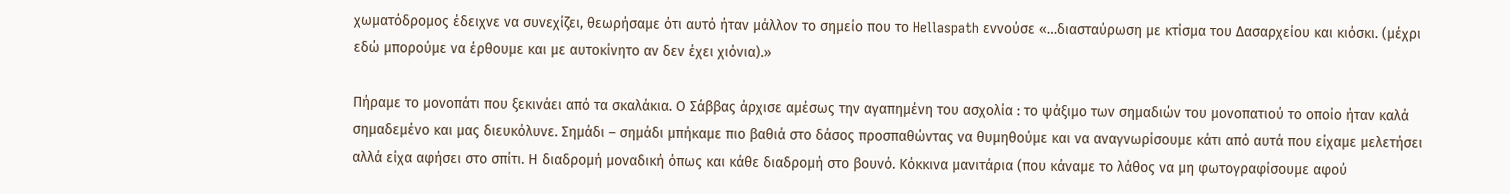χωματόδρομος έδειχνε να συνεχίζει, θεωρήσαμε ότι αυτό ήταν μάλλον το σημείο που το Hellaspath εννούσε «…διασταύρωση με κτίσμα του Δασαρχείου και κιόσκι. (μέχρι εδώ μπορούμε να έρθουμε και με αυτοκίνητο αν δεν έχει χιόνια).»

Πήραμε το μονοπάτι που ξεκινάει από τα σκαλάκια. Ο Σάββας άρχισε αμέσως την αγαπημένη του ασχολία : το ψάξιμο των σημαδιών του μονοπατιού το οποίο ήταν καλά σημαδεμένο και μας διευκόλυνε. Σημάδι – σημάδι μπήκαμε πιο βαθιά στο δάσος προσπαθώντας να θυμηθούμε και να αναγνωρίσουμε κάτι από αυτά που είχαμε μελετήσει αλλά είχα αφήσει στο σπίτι. Η διαδρομή μοναδική όπως και κάθε διαδρομή στο βουνό. Κόκκινα μανιτάρια (που κάναμε το λάθος να μη φωτογραφίσουμε αφού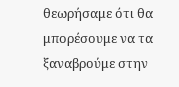θεωρήσαμε ότι θα μπορέσουμε να τα ξαναβρούμε στην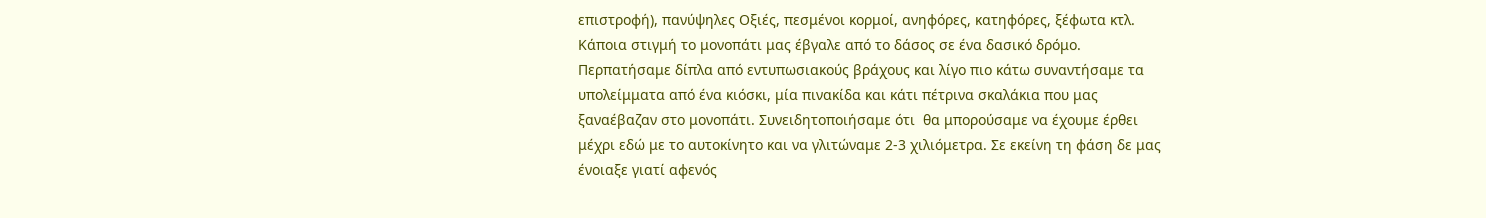επιστροφή), πανύψηλες Οξιές, πεσμένοι κορμοί, ανηφόρες, κατηφόρες, ξέφωτα κτλ.
Κάποια στιγμή το μονοπάτι μας έβγαλε από το δάσος σε ένα δασικό δρόμο. Περπατήσαμε δίπλα από εντυπωσιακούς βράχους και λίγο πιο κάτω συναντήσαμε τα υπολείμματα από ένα κιόσκι, μία πινακίδα και κάτι πέτρινα σκαλάκια που μας ξαναέβαζαν στο μονοπάτι. Συνειδητοποιήσαμε ότι  θα μπορούσαμε να έχουμε έρθει μέχρι εδώ με το αυτοκίνητο και να γλιτώναμε 2-3 χιλιόμετρα. Σε εκείνη τη φάση δε μας ένοιαξε γιατί αφενός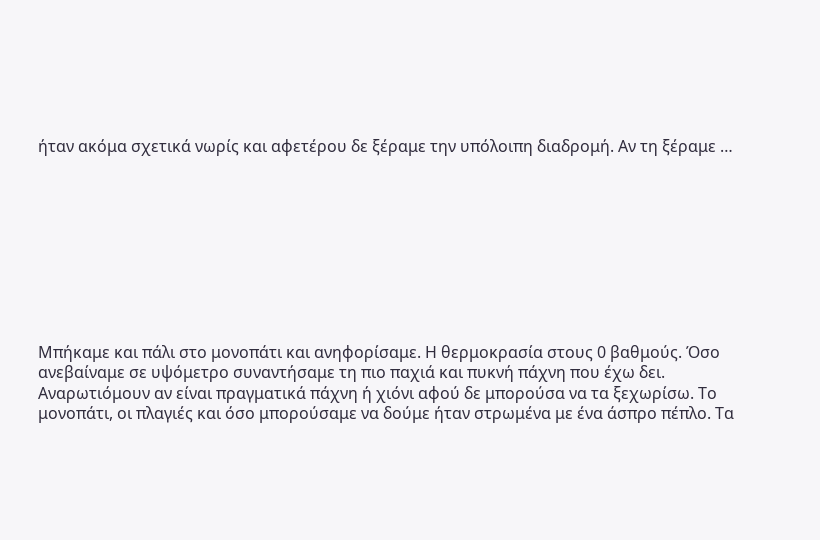ήταν ακόμα σχετικά νωρίς και αφετέρου δε ξέραμε την υπόλοιπη διαδρομή. Αν τη ξέραμε …









Μπήκαμε και πάλι στο μονοπάτι και ανηφορίσαμε. Η θερμοκρασία στους 0 βαθμούς. Όσο ανεβαίναμε σε υψόμετρο συναντήσαμε τη πιο παχιά και πυκνή πάχνη που έχω δει. Αναρωτιόμουν αν είναι πραγματικά πάχνη ή χιόνι αφού δε μπορούσα να τα ξεχωρίσω. Το μονοπάτι, οι πλαγιές και όσο μπορούσαμε να δούμε ήταν στρωμένα με ένα άσπρο πέπλο. Τα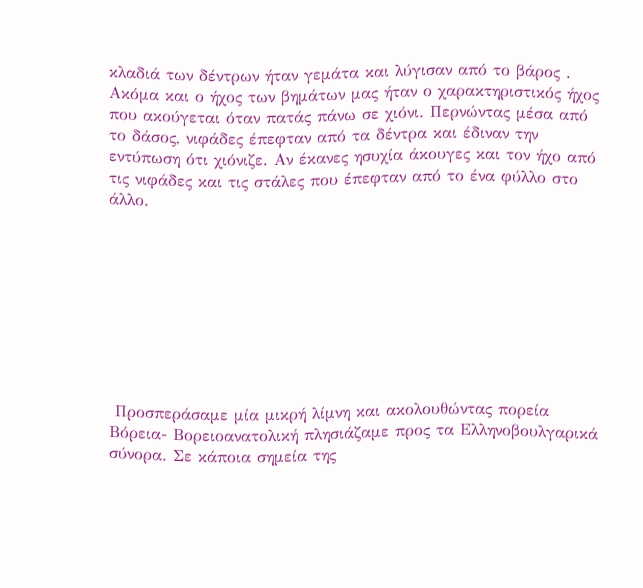κλαδιά των δέντρων ήταν γεμάτα και λύγισαν από το βάρος . Ακόμα και ο ήχος των βημάτων μας ήταν ο χαρακτηριστικός ήχος που ακούγεται όταν πατάς πάνω σε χιόνι. Περνώντας μέσα από το δάσος, νιφάδες έπεφταν από τα δέντρα και έδιναν την εντύπωση ότι χιόνιζε. Αν έκανες ησυχία άκουγες και τον ήχο από τις νιφάδες και τις στάλες που έπεφταν από το ένα φύλλο στο άλλο.









 Προσπεράσαμε μία μικρή λίμνη και ακολουθώντας πορεία Βόρεια- Βορειοανατολική πλησιάζαμε προς τα Ελληνοβουλγαρικά σύνορα. Σε κάποια σημεία της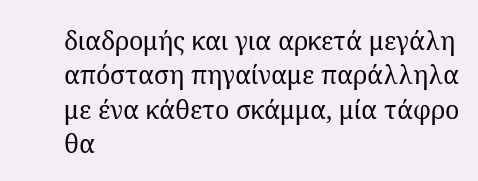διαδρομής και για αρκετά μεγάλη απόσταση πηγαίναμε παράλληλα με ένα κάθετο σκάμμα, μία τάφρο θα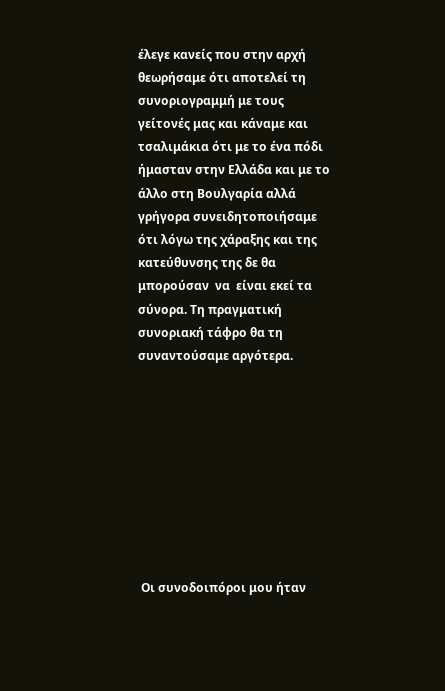έλεγε κανείς που στην αρχή θεωρήσαμε ότι αποτελεί τη συνοριογραμμή με τους γείτονές μας και κάναμε και τσαλιμάκια ότι με το ένα πόδι ήμασταν στην Ελλάδα και με το άλλο στη Βουλγαρία αλλά γρήγορα συνειδητοποιήσαμε ότι λόγω της χάραξης και της κατεύθυνσης της δε θα μπορούσαν  να  είναι εκεί τα σύνορα. Τη πραγματική συνοριακή τάφρο θα τη συναντούσαμε αργότερα.









 Οι συνοδοιπόροι μου ήταν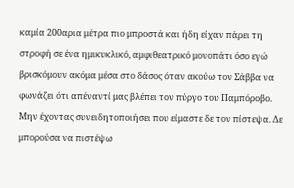καμία 200αρια μέτρα πιο μπροστά και ήδη είχαν πάρει τη στροφή σε ένα ημικυκλικό, αμφιθεατρικό μονοπάτι όσο εγώ βρισκόμουν ακόμα μέσα στο δάσος όταν ακούω τον Σάββα να φωνάζει ότι απέναντί μας βλέπει τον πύργο του Παμπόροβο. Μην έχοντας συνειδητοποιήσει που είμαστε δε τον πίστεψα. Δε μπορούσα να πιστέψω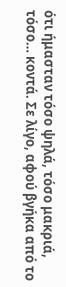ότι ήμασταν τόσο ψηλά, τόσο μακριά, τόσο… κοντά. Σε λίγο, αφού βγήκα από το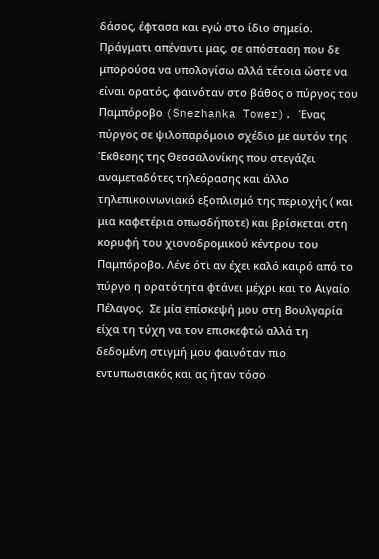δάσος, έφτασα και εγώ στο ίδιο σημείο. Πράγματι απέναντι μας, σε απόσταση που δε μπορούσα να υπολογίσω αλλά τέτοια ώστε να είναι ορατός, φαινόταν στο βάθος ο πύργος του Παμπόροβο (Snezhanka Tower). Ένας πύργος σε ψιλοπαρόμοιο σχέδιο με αυτόν της Έκθεσης της Θεσσαλονίκης που στεγάζει αναμεταδότες τηλεόρασης και άλλο τηλεπικοινωνιακό εξοπλισμό της περιοχής ( και μια καφετέρια οπωσδήποτε) και βρίσκεται στη κορυφή του χιονοδρομικού κέντρου του Παμπόροβο. Λένε ότι αν έχει καλό καιρό από το πύργο η ορατότητα φτάνει μέχρι και το Αιγαίο Πέλαγος.  Σε μία επίσκεψή μου στη Βουλγαρία είχα τη τύχη να τον επισκεφτώ αλλά τη δεδομένη στιγμή μου φαινόταν πιο εντυπωσιακός και ας ήταν τόσο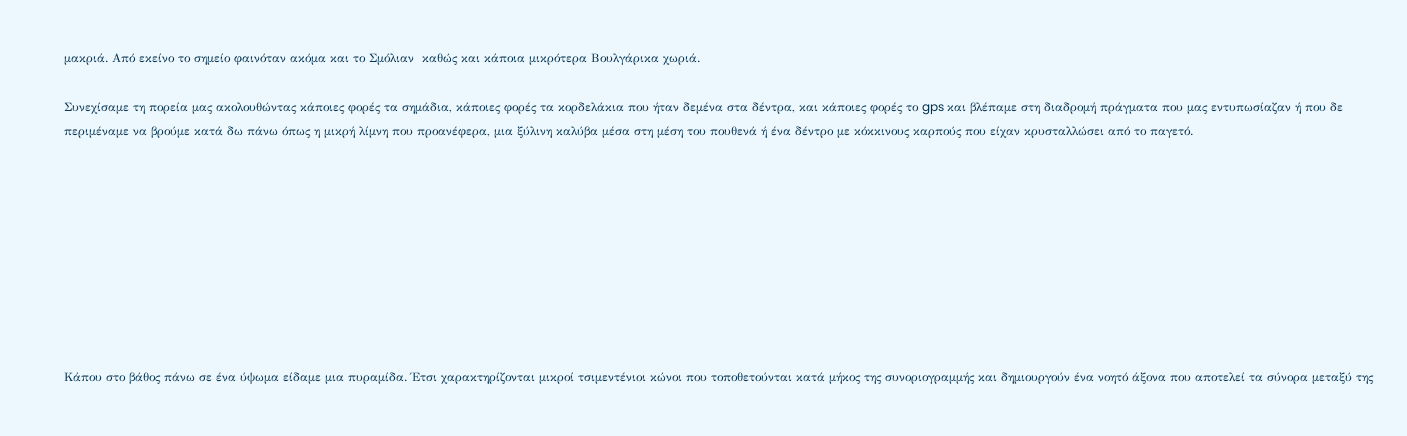μακριά. Από εκείνο το σημείο φαινόταν ακόμα και το Σμόλιαν  καθώς και κάποια μικρότερα Βουλγάρικα χωριά.

Συνεχίσαμε τη πορεία μας ακολουθώντας κάποιες φορές τα σημάδια, κάποιες φορές τα κορδελάκια που ήταν δεμένα στα δέντρα, και κάποιες φορές το gps και βλέπαμε στη διαδρομή πράγματα που μας εντυπωσίαζαν ή που δε περιμέναμε να βρούμε κατά δω πάνω όπως η μικρή λίμνη που προανέφερα, μια ξύλινη καλύβα μέσα στη μέση του πουθενά ή ένα δέντρο με κόκκινους καρπούς που είχαν κρυσταλλώσει από το παγετό.









Κάπου στο βάθος πάνω σε ένα ύψωμα είδαμε μια πυραμίδα. Έτσι χαρακτηρίζονται μικροί τσιμεντένιοι κώνοι που τοποθετούνται κατά μήκος της συνοριογραμμής και δημιουργούν ένα νοητό άξονα που αποτελεί τα σύνορα μεταξύ της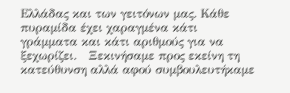Ελλάδας και των γειτόνων μας. Κάθε πυραμίδα έχει χαραγμένα κάτι γράμματα και κάτι αριθμούς για να ξεχωρίζει.   Ξεκινήσαμε προς εκείνη τη κατεύθυνση αλλά αφού συμβουλευτήκαμε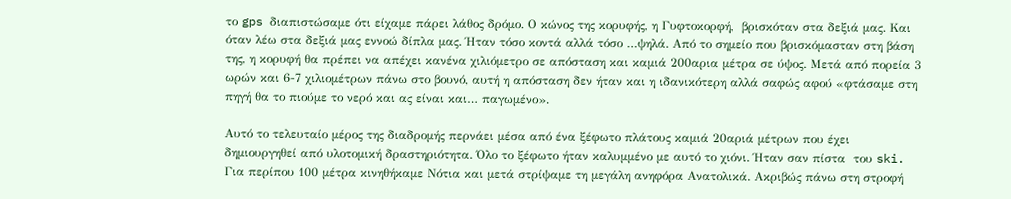το gps διαπιστώσαμε ότι είχαμε πάρει λάθος δρόμο. Ο κώνος της κορυφής, η Γυφτοκορφή,  βρισκόταν στα δεξιά μας. Και όταν λέω στα δεξιά μας εννοώ δίπλα μας. Ήταν τόσο κοντά αλλά τόσο …ψηλά. Από το σημείο που βρισκόμασταν στη βάση της, η κορυφή θα πρέπει να απέχει κανένα χιλιόμετρο σε απόσταση και καμιά 200αρια μέτρα σε ύψος. Μετά από πορεία 3 ωρών και 6-7 χιλιομέτρων πάνω στο βουνό, αυτή η απόσταση δεν ήταν και η ιδανικότερη αλλά σαφώς αφού «φτάσαμε στη πηγή θα το πιούμε το νερό και ας είναι και… παγωμένο».

Αυτό το τελευταίο μέρος της διαδρομής περνάει μέσα από ένα ξέφωτο πλάτους καμιά 20αριά μέτρων που έχει δημιουργηθεί από υλοτομική δραστηριότητα. Όλο το ξέφωτο ήταν καλυμμένο με αυτό το χιόνι. Ήταν σαν πίστα  του ski. Για περίπου 100 μέτρα κινηθήκαμε Νότια και μετά στρίψαμε τη μεγάλη ανηφόρα Ανατολικά. Ακριβώς πάνω στη στροφή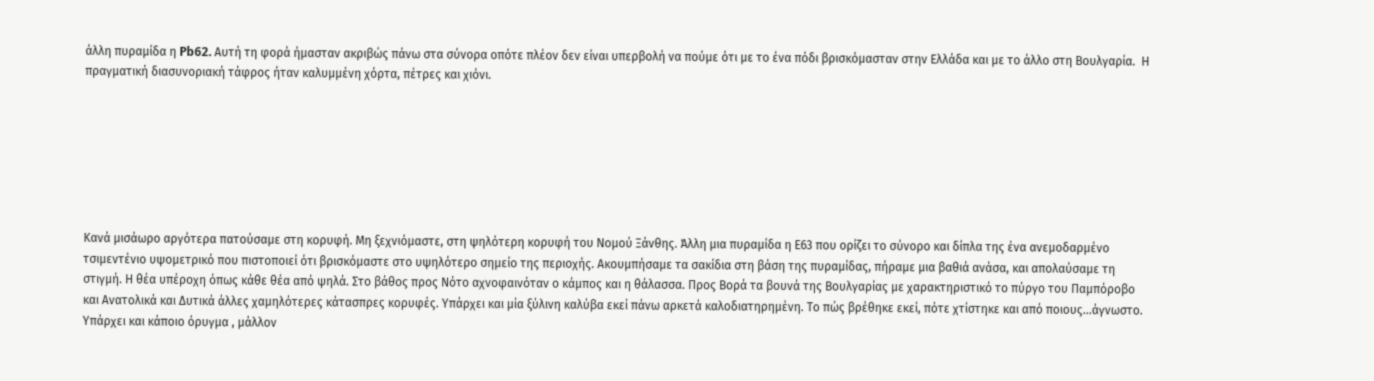άλλη πυραμίδα η Pb62. Αυτή τη φορά ήμασταν ακριβώς πάνω στα σύνορα οπότε πλέον δεν είναι υπερβολή να πούμε ότι με το ένα πόδι βρισκόμασταν στην Ελλάδα και με το άλλο στη Βουλγαρία.  Η πραγματική διασυνοριακή τάφρος ήταν καλυμμένη χόρτα, πέτρες και χιόνι.







Κανά μισάωρο αργότερα πατούσαμε στη κορυφή. Μη ξεχνιόμαστε, στη ψηλότερη κορυφή του Νομού Ξάνθης. Άλλη μια πυραμίδα η Ε63 που ορίζει το σύνορο και δίπλα της ένα ανεμοδαρμένο τσιμεντένιο υψομετρικό που πιστοποιεί ότι βρισκόμαστε στο υψηλότερο σημείο της περιοχής. Ακουμπήσαμε τα σακίδια στη βάση της πυραμίδας, πήραμε μια βαθιά ανάσα, και απολαύσαμε τη στιγμή. Η θέα υπέροχη όπως κάθε θέα από ψηλά. Στο βάθος προς Νότο αχνοφαινόταν ο κάμπος και η θάλασσα. Προς Βορά τα βουνά της Βουλγαρίας με χαρακτηριστικό το πύργο του Παμπόροβο και Ανατολικά και Δυτικά άλλες χαμηλότερες κάτασπρες κορυφές. Υπάρχει και μία ξύλινη καλύβα εκεί πάνω αρκετά καλοδιατηρημένη. Το πώς βρέθηκε εκεί, πότε χτίστηκε και από ποιους…άγνωστο. Υπάρχει και κάποιο όρυγμα , μάλλον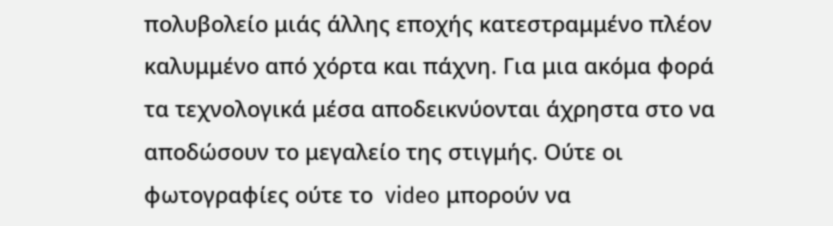πολυβολείο μιάς άλλης εποχής κατεστραμμένο πλέον καλυμμένο από χόρτα και πάχνη. Για μια ακόμα φορά τα τεχνολογικά μέσα αποδεικνύονται άχρηστα στο να αποδώσουν το μεγαλείο της στιγμής. Ούτε οι φωτογραφίες ούτε το  video μπορούν να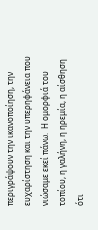περιγράψουν την ικανοποίηση, την ευχαρίστηση και την υπερηφάνεια που νιώσαμε εκεί πάνω.  Η ομορφιά του τοπίου, η γαλήνη, η ηρεμία, η αίσθηση ότι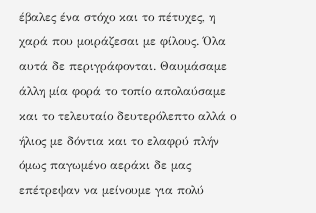έβαλες ένα στόχο και το πέτυχες, η χαρά που μοιράζεσαι με φίλους. Όλα αυτά δε περιγράφονται. Θαυμάσαμε άλλη μία φορά το τοπίο απολαύσαμε και το τελευταίο δευτερόλεπτο αλλά ο ήλιος με δόντια και το ελαφρύ πλήν όμως παγωμένο αεράκι δε μας επέτρεψαν να μείνουμε για πολύ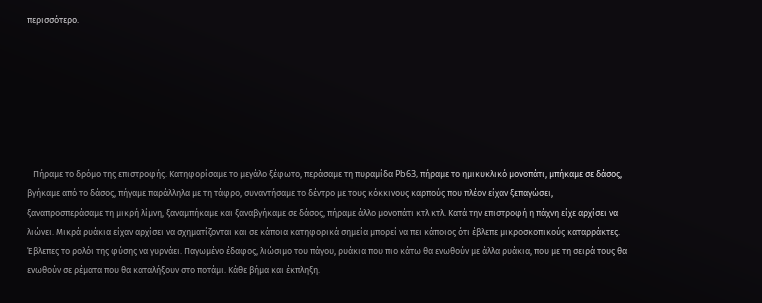περισσότερο.







   Πήραμε το δρόμο της επιστροφής. Κατηφορίσαμε το μεγάλο ξέφωτο, περάσαμε τη πυραμίδα Pb63, πήραμε το ημικυκλικό μονοπάτι, μπήκαμε σε δάσος, βγήκαμε από το δάσος, πήγαμε παράλληλα με τη τάφρο, συναντήσαμε το δέντρο με τους κόκκινους καρπούς που πλέον είχαν ξεπαγώσει, ξαναπροσπεράσαμε τη μικρή λίμνη, ξαναμπήκαμε και ξαναβγήκαμε σε δάσος, πήραμε άλλο μονοπάτι κτλ κτλ. Κατά την επιστροφή η πάχνη είχε αρχίσει να λιώνει. Μικρά ρυάκια είχαν αρχίσει να σχηματίζονται και σε κάποια κατηφορικά σημεία μπορεί να πει κάποιος ότι έβλεπε μικροσκοπικούς καταρράκτες. Έβλεπες το ρολόι της φύσης να γυρνάει. Παγωμένο έδαφος, λιώσιμο του πάγου, ρυάκια που πιο κάτω θα ενωθούν με άλλα ρυάκια, που με τη σειρά τους θα ενωθούν σε ρέματα που θα καταλήξουν στο ποτάμι. Κάθε βήμα και έκπληξη.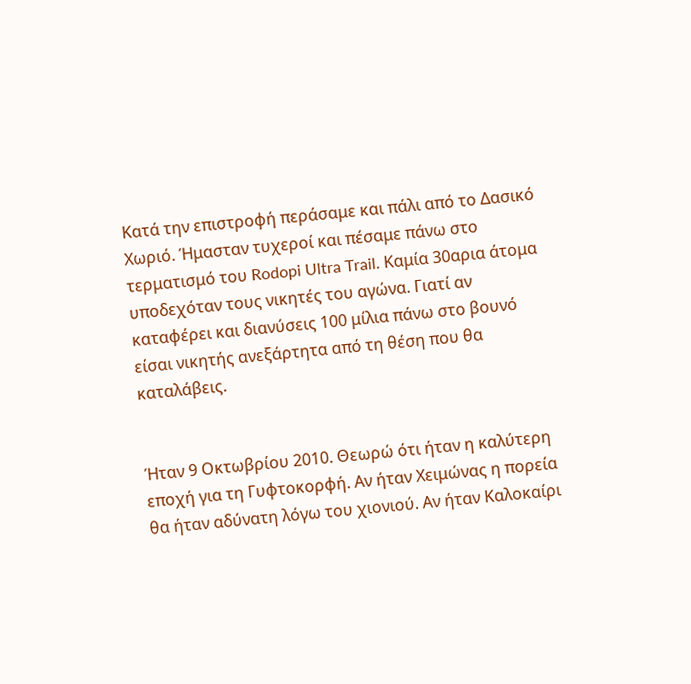Κατά την επιστροφή περάσαμε και πάλι από το Δασικό Χωριό. Ήμασταν τυχεροί και πέσαμε πάνω στο τερματισμό του Rodopi Ultra Trail. Καμία 30αρια άτομα υποδεχόταν τους νικητές του αγώνα. Γιατί αν καταφέρει και διανύσεις 100 μίλια πάνω στο βουνό είσαι νικητής ανεξάρτητα από τη θέση που θα καταλάβεις.


Ήταν 9 Οκτωβρίου 2010. Θεωρώ ότι ήταν η καλύτερη εποχή για τη Γυφτοκορφή. Αν ήταν Χειμώνας η πορεία θα ήταν αδύνατη λόγω του χιονιού. Αν ήταν Καλοκαίρι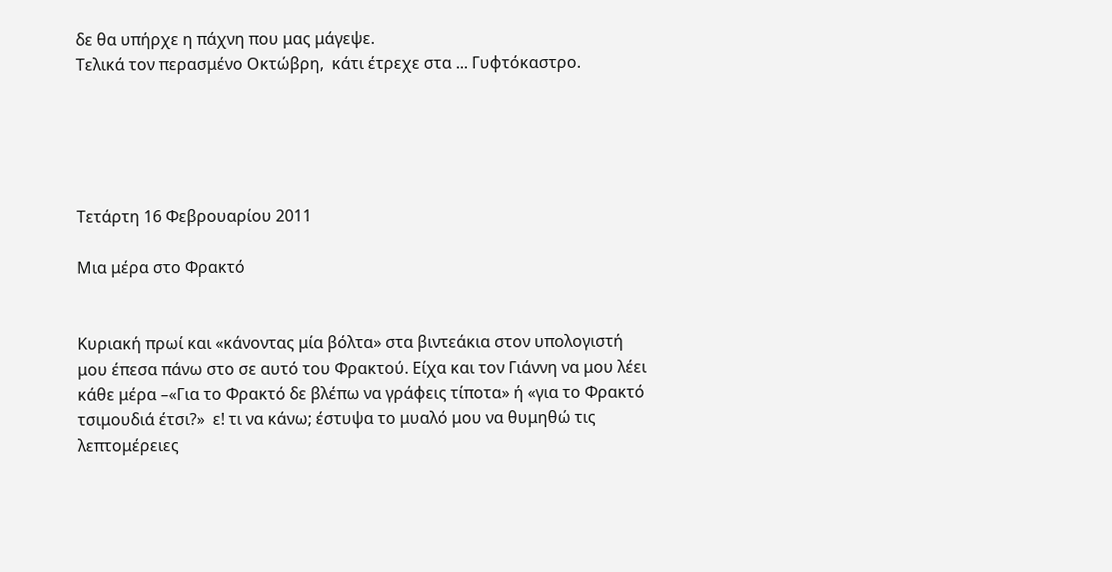δε θα υπήρχε η πάχνη που μας μάγεψε.
Τελικά τον περασμένο Οκτώβρη,  κάτι έτρεχε στα ... Γυφτόκαστρο.





Τετάρτη 16 Φεβρουαρίου 2011

Μια μέρα στο Φρακτό


Κυριακή πρωί και «κάνοντας μία βόλτα» στα βιντεάκια στον υπολογιστή μου έπεσα πάνω στο σε αυτό του Φρακτού. Είχα και τον Γιάννη να μου λέει κάθε μέρα –«Για το Φρακτό δε βλέπω να γράφεις τίποτα» ή «για το Φρακτό τσιμουδιά έτσι?»  ε! τι να κάνω; έστυψα το μυαλό μου να θυμηθώ τις λεπτομέρειες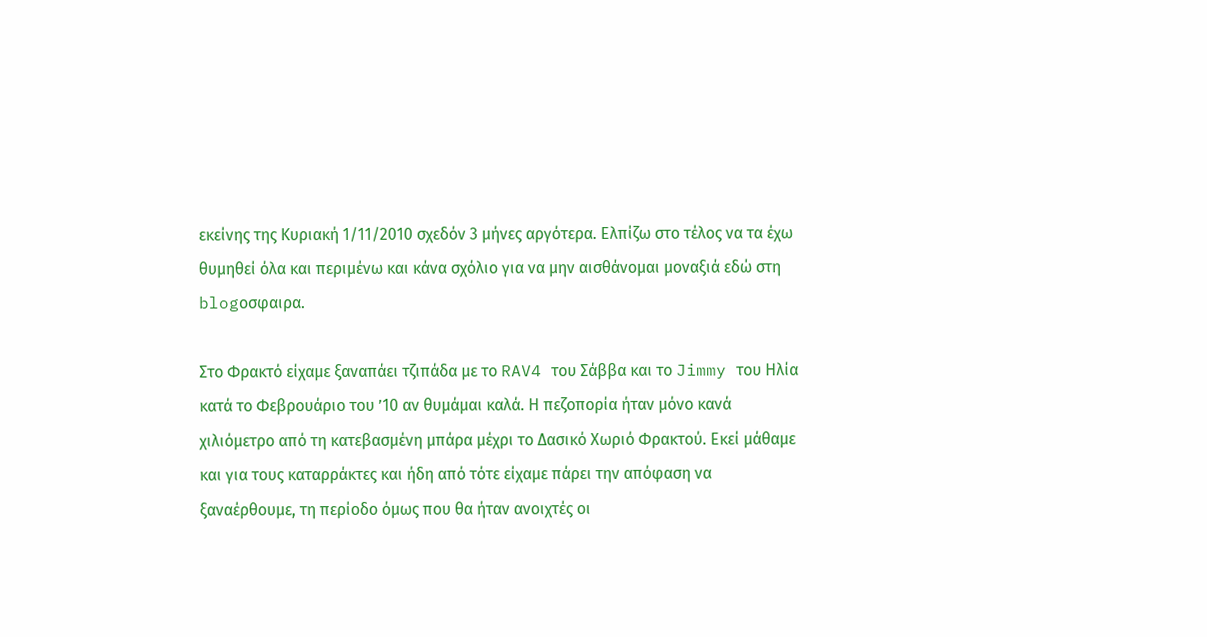εκείνης της Κυριακή 1/11/2010 σχεδόν 3 μήνες αργότερα. Ελπίζω στο τέλος να τα έχω θυμηθεί όλα και περιμένω και κάνα σχόλιο για να μην αισθάνομαι μοναξιά εδώ στη blogοσφαιρα.

Στο Φρακτό είχαμε ξαναπάει τζιπάδα με το RAV4 του Σάββα και το Jimmy του Ηλία κατά το Φεβρουάριο του ’10 αν θυμάμαι καλά. Η πεζοπορία ήταν μόνο κανά  χιλιόμετρο από τη κατεβασμένη μπάρα μέχρι το Δασικό Χωριό Φρακτού. Εκεί μάθαμε και για τους καταρράκτες και ήδη από τότε είχαμε πάρει την απόφαση να ξαναέρθουμε, τη περίοδο όμως που θα ήταν ανοιχτές οι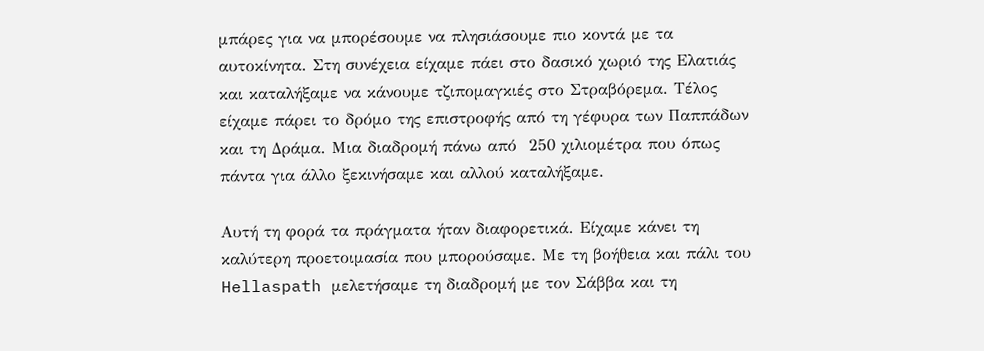μπάρες για να μπορέσουμε να πλησιάσουμε πιο κοντά με τα αυτοκίνητα. Στη συνέχεια είχαμε πάει στο δασικό χωριό της Ελατιάς και καταλήξαμε να κάνουμε τζιπομαγκιές στο Στραβόρεμα. Τέλος είχαμε πάρει το δρόμο της επιστροφής από τη γέφυρα των Παππάδων και τη Δράμα. Μια διαδρομή πάνω από  250 χιλιομέτρα που όπως πάντα για άλλο ξεκινήσαμε και αλλού καταλήξαμε.

Αυτή τη φορά τα πράγματα ήταν διαφορετικά. Είχαμε κάνει τη καλύτερη προετοιμασία που μπορούσαμε. Με τη βοήθεια και πάλι του  Hellaspath μελετήσαμε τη διαδρομή με τον Σάββα και τη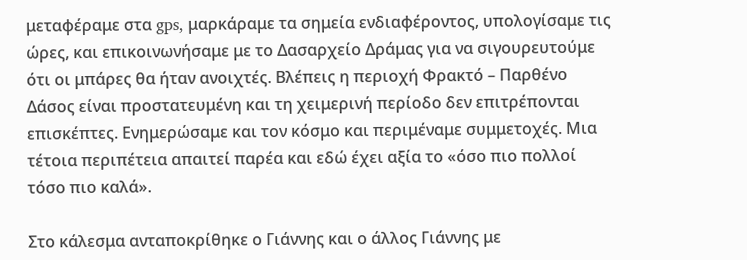μεταφέραμε στα gps, μαρκάραμε τα σημεία ενδιαφέροντος, υπολογίσαμε τις ώρες, και επικοινωνήσαμε με το Δασαρχείο Δράμας για να σιγουρευτούμε ότι οι μπάρες θα ήταν ανοιχτές. Βλέπεις η περιοχή Φρακτό – Παρθένο Δάσος είναι προστατευμένη και τη χειμερινή περίοδο δεν επιτρέπονται επισκέπτες. Ενημερώσαμε και τον κόσμο και περιμέναμε συμμετοχές. Μια τέτοια περιπέτεια απαιτεί παρέα και εδώ έχει αξία το «όσο πιο πολλοί τόσο πιο καλά».

Στο κάλεσμα ανταποκρίθηκε ο Γιάννης και ο άλλος Γιάννης με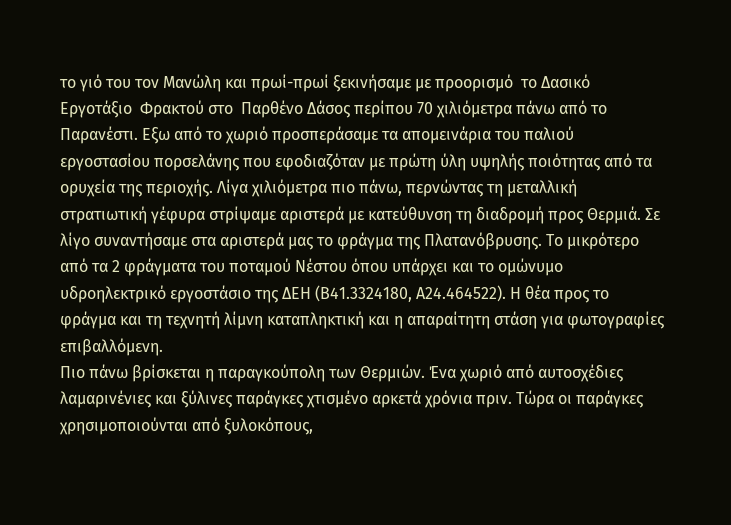το γιό του τον Μανώλη και πρωί-πρωί ξεκινήσαμε με προορισμό  το Δασικό Εργοτάξιο  Φρακτού στο  Παρθένο Δάσος περίπου 70 χιλιόμετρα πάνω από το Παρανέστι. Εξω από το χωριό προσπεράσαμε τα απομεινάρια του παλιού εργοστασίου πορσελάνης που εφοδιαζόταν με πρώτη ύλη υψηλής ποιότητας από τα ορυχεία της περιοχής. Λίγα χιλιόμετρα πιο πάνω, περνώντας τη μεταλλική στρατιωτική γέφυρα στρίψαμε αριστερά με κατεύθυνση τη διαδρομή προς Θερμιά. Σε λίγο συναντήσαμε στα αριστερά μας το φράγμα της Πλατανόβρυσης. Το μικρότερο από τα 2 φράγματα του ποταμού Νέστου όπου υπάρχει και το ομώνυμο υδροηλεκτρικό εργοστάσιο της ΔΕΗ (Β41.3324180, Α24.464522). Η θέα προς το φράγμα και τη τεχνητή λίμνη καταπληκτική και η απαραίτητη στάση για φωτογραφίες επιβαλλόμενη.
Πιο πάνω βρίσκεται η παραγκούπολη των Θερμιών. Ένα χωριό από αυτοσχέδιες λαμαρινένιες και ξύλινες παράγκες χτισμένο αρκετά χρόνια πριν. Τώρα οι παράγκες χρησιμοποιούνται από ξυλοκόπους,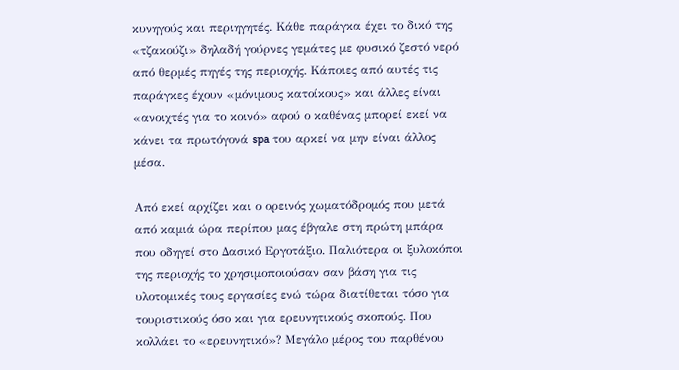κυνηγούς και περιηγητές. Κάθε παράγκα έχει το δικό της «τζακούζι» δηλαδή γούρνες γεμάτες με φυσικό ζεστό νερό από θερμές πηγές της περιοχής. Κάποιες από αυτές τις παράγκες έχουν «μόνιμους κατοίκους» και άλλες είναι «ανοιχτές για το κοινό» αφού ο καθένας μπορεί εκεί να κάνει τα πρωτόγονά spa του αρκεί να μην είναι άλλος μέσα.

Από εκεί αρχίζει και ο ορεινός χωματόδρομός που μετά από καμιά ώρα περίπου μας έβγαλε στη πρώτη μπάρα που οδηγεί στο Δασικό Εργοτάξιο. Παλιότερα οι ξυλοκόποι της περιοχής το χρησιμοποιούσαν σαν βάση για τις υλοτομικές τους εργασίες ενώ τώρα διατίθεται τόσο για τουριστικούς όσο και για ερευνητικούς σκοπούς. Που κολλάει το «ερευνητικό»? Μεγάλο μέρος του παρθένου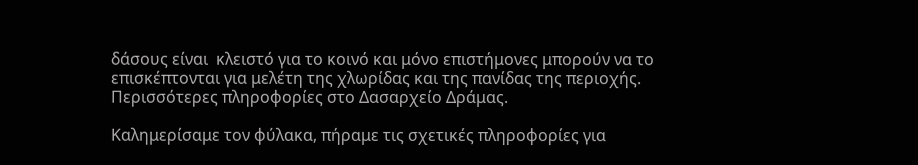δάσους είναι  κλειστό για το κοινό και μόνο επιστήμονες μπορούν να το επισκέπτονται για μελέτη της χλωρίδας και της πανίδας της περιοχής. Περισσότερες πληροφορίες στο Δασαρχείο Δράμας.

Καλημερίσαμε τον φύλακα, πήραμε τις σχετικές πληροφορίες για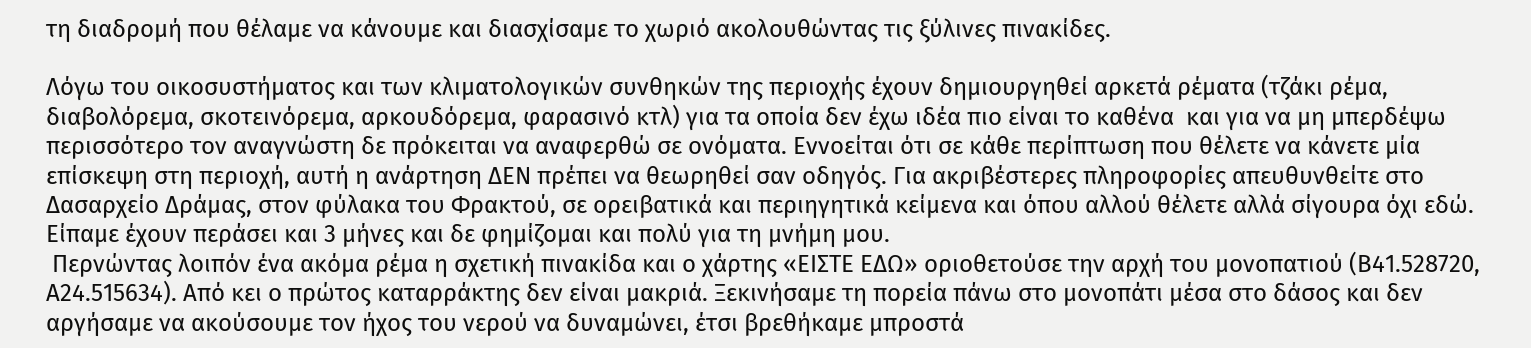τη διαδρομή που θέλαμε να κάνουμε και διασχίσαμε το χωριό ακολουθώντας τις ξύλινες πινακίδες.

Λόγω του οικοσυστήματος και των κλιματολογικών συνθηκών της περιοχής έχουν δημιουργηθεί αρκετά ρέματα (τζάκι ρέμα, διαβολόρεμα, σκοτεινόρεμα, αρκουδόρεμα, φαρασινό κτλ) για τα οποία δεν έχω ιδέα πιο είναι το καθένα  και για να μη μπερδέψω περισσότερο τον αναγνώστη δε πρόκειται να αναφερθώ σε ονόματα. Εννοείται ότι σε κάθε περίπτωση που θέλετε να κάνετε μία επίσκεψη στη περιοχή, αυτή η ανάρτηση ΔΕΝ πρέπει να θεωρηθεί σαν οδηγός. Για ακριβέστερες πληροφορίες απευθυνθείτε στο Δασαρχείο Δράμας, στον φύλακα του Φρακτού, σε ορειβατικά και περιηγητικά κείμενα και όπου αλλού θέλετε αλλά σίγουρα όχι εδώ. Είπαμε έχουν περάσει και 3 μήνες και δε φημίζομαι και πολύ για τη μνήμη μου.
 Περνώντας λοιπόν ένα ακόμα ρέμα η σχετική πινακίδα και ο χάρτης «ΕΙΣΤΕ ΕΔΩ» οριοθετούσε την αρχή του μονοπατιού (Β41.528720, Α24.515634). Από κει ο πρώτος καταρράκτης δεν είναι μακριά. Ξεκινήσαμε τη πορεία πάνω στο μονοπάτι μέσα στο δάσος και δεν αργήσαμε να ακούσουμε τον ήχος του νερού να δυναμώνει, έτσι βρεθήκαμε μπροστά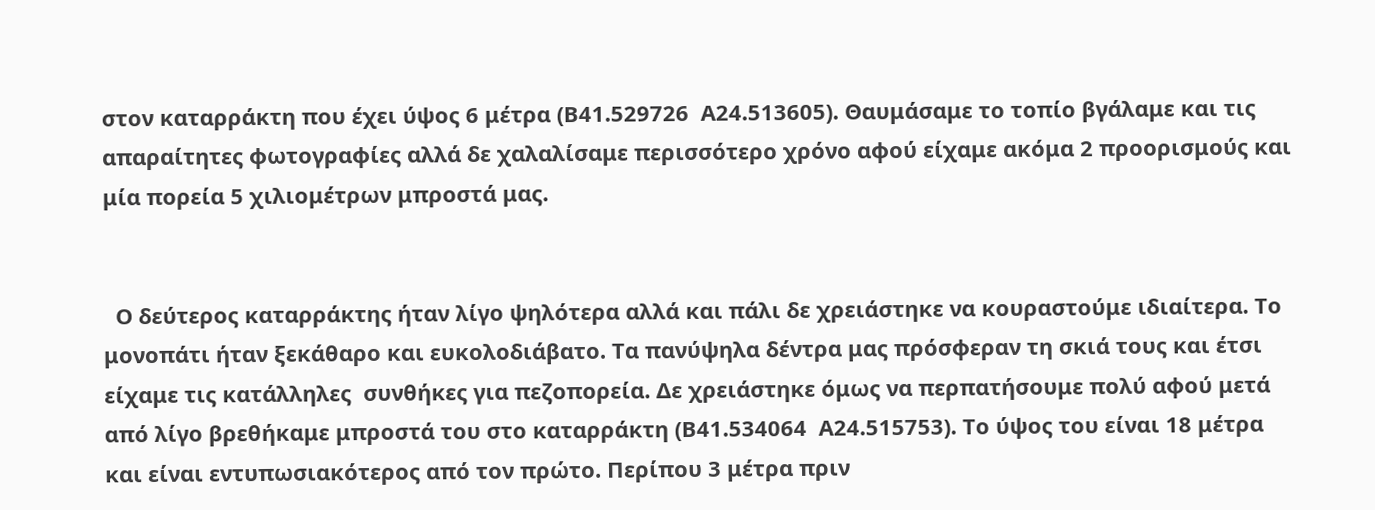στον καταρράκτη που έχει ύψος 6 μέτρα (Β41.529726  Α24.513605). Θαυμάσαμε το τοπίο βγάλαμε και τις απαραίτητες φωτογραφίες αλλά δε χαλαλίσαμε περισσότερο χρόνο αφού είχαμε ακόμα 2 προορισμούς και μία πορεία 5 χιλιομέτρων μπροστά μας.


  Ο δεύτερος καταρράκτης ήταν λίγο ψηλότερα αλλά και πάλι δε χρειάστηκε να κουραστούμε ιδιαίτερα. Το μονοπάτι ήταν ξεκάθαρο και ευκολοδιάβατο. Τα πανύψηλα δέντρα μας πρόσφεραν τη σκιά τους και έτσι είχαμε τις κατάλληλες  συνθήκες για πεζοπορεία. Δε χρειάστηκε όμως να περπατήσουμε πολύ αφού μετά από λίγο βρεθήκαμε μπροστά του στο καταρράκτη (Β41.534064  Α24.515753). Το ύψος του είναι 18 μέτρα και είναι εντυπωσιακότερος από τον πρώτο. Περίπου 3 μέτρα πριν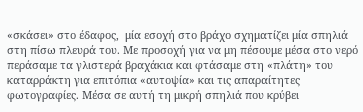«σκάσει» στο έδαφος,  μία εσοχή στο βράχο σχηματίζει μία σπηλιά στη πίσω πλευρά του. Με προσοχή για να μη πέσουμε μέσα στο νερό περάσαμε τα γλιστερά βραχάκια και φτάσαμε στη «πλάτη» του καταρράκτη για επιτόπια «αυτοψία» και τις απαραίτητες φωτογραφίες. Μέσα σε αυτή τη μικρή σπηλιά που κρύβει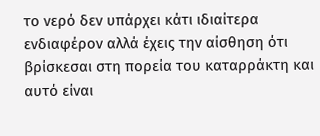το νερό δεν υπάρχει κάτι ιδιαίτερα ενδιαφέρον αλλά έχεις την αίσθηση ότι βρίσκεσαι στη πορεία του καταρράκτη και αυτό είναι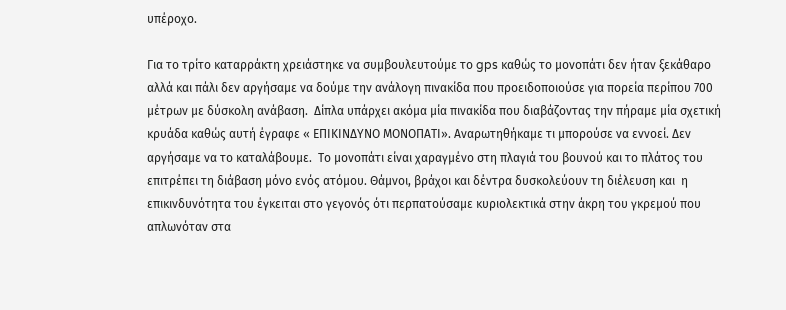υπέροχο.

Για το τρίτο καταρράκτη χρειάστηκε να συμβουλευτούμε το gps καθώς το μονοπάτι δεν ήταν ξεκάθαρο αλλά και πάλι δεν αργήσαμε να δούμε την ανάλογη πινακίδα που προειδοποιούσε για πορεία περίπου 700 μέτρων με δύσκολη ανάβαση.  Δίπλα υπάρχει ακόμα μία πινακίδα που διαβάζοντας την πήραμε μία σχετική κρυάδα καθώς αυτή έγραφε « ΕΠΙΚΙΝΔΥΝΟ ΜΟΝΟΠΑΤΙ». Αναρωτηθήκαμε τι μπορούσε να εννοεί. Δεν αργήσαμε να το καταλάβουμε.  Το μονοπάτι είναι χαραγμένο στη πλαγιά του βουνού και το πλάτος του επιτρέπει τη διάβαση μόνο ενός ατόμου. Θάμνοι, βράχοι και δέντρα δυσκολεύουν τη διέλευση και  η επικινδυνότητα του έγκειται στο γεγονός ότι περπατούσαμε κυριολεκτικά στην άκρη του γκρεμού που απλωνόταν στα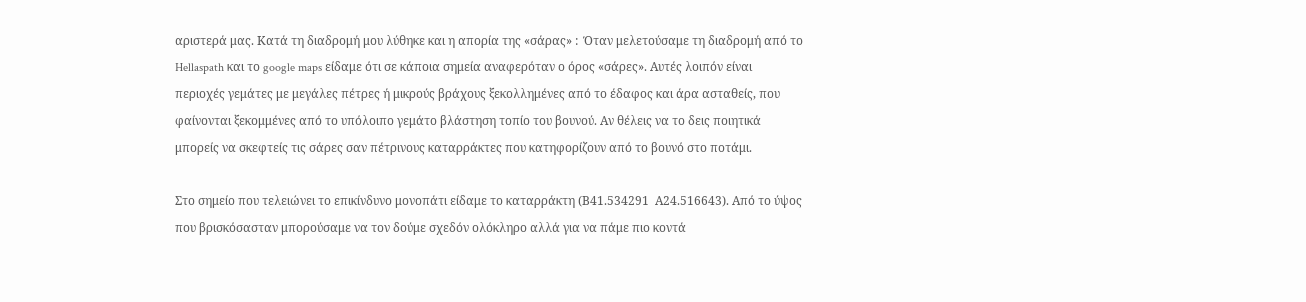αριστερά μας. Κατά τη διαδρομή μου λύθηκε και η απορία της «σάρας» :  Όταν μελετούσαμε τη διαδρομή από το Hellaspath και το google maps είδαμε ότι σε κάποια σημεία αναφερόταν ο όρος «σάρες». Αυτές λοιπόν είναι περιοχές γεμάτες με μεγάλες πέτρες ή μικρούς βράχους ξεκολλημένες από το έδαφος και άρα ασταθείς, που φαίνονται ξεκομμένες από το υπόλοιπο γεμάτο βλάστηση τοπίο του βουνού. Αν θέλεις να το δεις ποιητικά μπορείς να σκεφτείς τις σάρες σαν πέτρινους καταρράκτες που κατηφορίζουν από το βουνό στο ποτάμι.

Στο σημείο που τελειώνει το επικίνδυνο μονοπάτι είδαμε το καταρράκτη (Β41.534291  Α24.516643). Από το ύψος που βρισκόσασταν μπορούσαμε να τον δούμε σχεδόν ολόκληρο αλλά για να πάμε πιο κοντά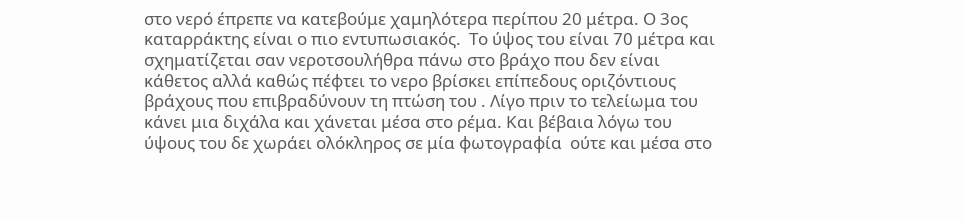στο νερό έπρεπε να κατεβούμε χαμηλότερα περίπου 20 μέτρα. Ο 3ος καταρράκτης είναι ο πιο εντυπωσιακός.  Το ύψος του είναι 70 μέτρα και σχηματίζεται σαν νεροτσουλήθρα πάνω στο βράχο που δεν είναι κάθετος αλλά καθώς πέφτει το νερο βρίσκει επίπεδους οριζόντιους βράχους που επιβραδύνουν τη πτώση του . Λίγο πριν το τελείωμα του κάνει μια διχάλα και χάνεται μέσα στο ρέμα. Και βέβαια λόγω του ύψους του δε χωράει ολόκληρος σε μία φωτογραφία  ούτε και μέσα στο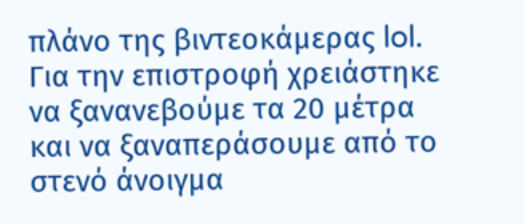πλάνο της βιντεοκάμερας lol.
Για την επιστροφή χρειάστηκε να ξανανεβούμε τα 20 μέτρα και να ξαναπεράσουμε από το στενό άνοιγμα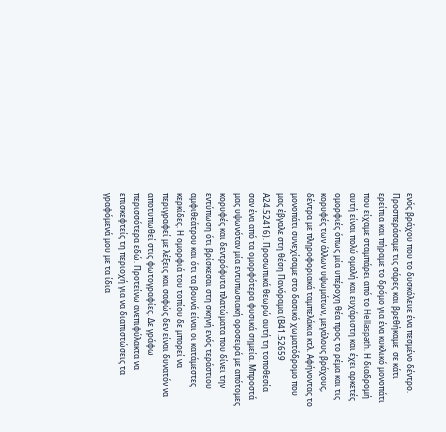ενός βράχου που το δυσκόλευε ένα πεσμένο δέντρο. Προσπεράσαμε τις σάρες και βρεθήκαμε  σε κάτι ερείπια και πήραμε το δρόμο για ένα κυκλικό μονοπάτι που είχαμε σταμπάρει από το Hellaspath. Η διαδρομή αυτή είναι πολύ ομαλή και ευχάριστη και έχει αρκετές ομορφιές όπως μία υπέροχη θέα προς το ρέμα και τις κορυφές των άλλων υψωμάτων, μεγάλους βράχους, δέντρα με πληροφοριακά ταμπελάκια κτλ. Αφήνοντας το μονοπάτι συνεχίσαμε στο δασικό χωματόδρομο που μας έβγαλε στη θέση Πανόραμα (Β41.52659  Α24.52416). Προσωπικά θεωρώ αυτή τη τοποθεσία σαν ένα από τα ομορφότερα φυσικά σημεία. Μπροστά μας υψωνόταν μία εντυπωσιακή οροσειρά με απότομες κορυφές και δεντρόφυτα πλατώματα που δίνει την εντύπωση ότι βρίσκεσαι στη σκηνή ενός τεράστιου αμφιθεάτρου και ότι τα βουνά είναι οι κατάμεστες κερκίδες. Η ομορφιά του τοπίου δε μπορεί να περιγραφεί με λέξεις και σαφώς δεν είναι δυνατόν να  αποτυπωθεί στις φωτογραφίες. Δε γράφω περισσότερα εδώ. Προτείνω ανεπιφύλακτα να επισκεφτείς τη περιοχή για να διαπιστώσεις τα γραφόμενά μου με τα ίδια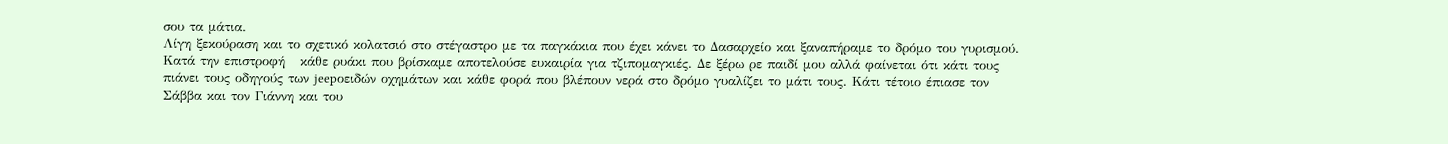σου τα μάτια.
Λίγη ξεκούραση και το σχετικό κολατσιό στο στέγαστρο με τα παγκάκια που έχει κάνει το Δασαρχείο και ξαναπήραμε το δρόμο του γυρισμού. Κατά την επιστροφή   κάθε ρυάκι που βρίσκαμε αποτελούσε ευκαιρία για τζιπομαγκιές. Δε ξέρω ρε παιδί μου αλλά φαίνεται ότι κάτι τους πιάνει τους οδηγούς των jeepοειδών οχημάτων και κάθε φορά που βλέπουν νερά στο δρόμο γυαλίζει το μάτι τους. Κάτι τέτοιο έπιασε τον Σάββα και τον Γιάννη και του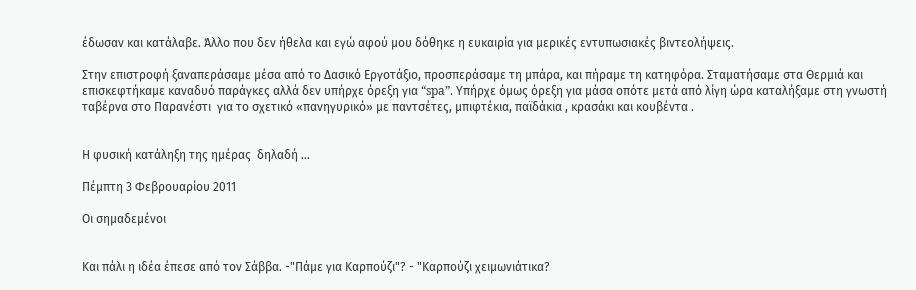έδωσαν και κατάλαβε. Άλλο που δεν ήθελα και εγώ αφού μου δόθηκε η ευκαιρία για μερικές εντυπωσιακές βιντεολήψεις.

Στην επιστροφή ξαναπεράσαμε μέσα από το Δασικό Εργοτάξιο, προσπεράσαμε τη μπάρα, και πήραμε τη κατηφόρα. Σταματήσαμε στα Θερμιά και επισκεφτήκαμε καναδυό παράγκες αλλά δεν υπήρχε όρεξη για “spa”. Υπήρχε όμως όρεξη για μάσα οπότε μετά από λίγη ώρα καταλήξαμε στη γνωστή ταβέρνα στο Παρανέστι  για το σχετικό «πανηγυρικό» με παντσέτες, μπιφτέκια, παϊδάκια , κρασάκι και κουβέντα .


Η φυσική κατάληξη της ημέρας  δηλαδή …

Πέμπτη 3 Φεβρουαρίου 2011

Οι σημαδεμένοι


Και πάλι η ιδέα έπεσε από τον Σάββα. -"Πάμε για Καρπούζι"? - "Καρπούζι χειμωνιάτικα?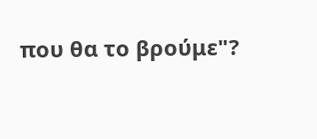που θα το βρούμε"?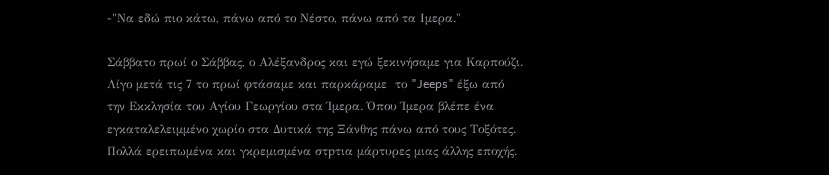-"Να εδώ πιο κάτω, πάνω από το Νέστο, πάνω από τα Ιμερα."

Σάββατο πρωί ο Σάββας, ο Αλέξανδρος και εγώ ξεκινήσαμε για Καρπούζι. Λίγο μετά τις 7 το πρωί φτάσαμε και παρκάραμε  το "Jeeps" έξω από την Εκκλησία του Αγίου Γεωργίου στα Ίμερα. Όπου Ίμερα βλέπε ένα εγκαταλελειμμένο χωρίο στα Δυτικά της Ξάνθης πάνω από τους Τοξότες. Πολλά ερειπωμένα και γκρεμισμένα στpτια μάρτυρες μιας άλλης εποχής.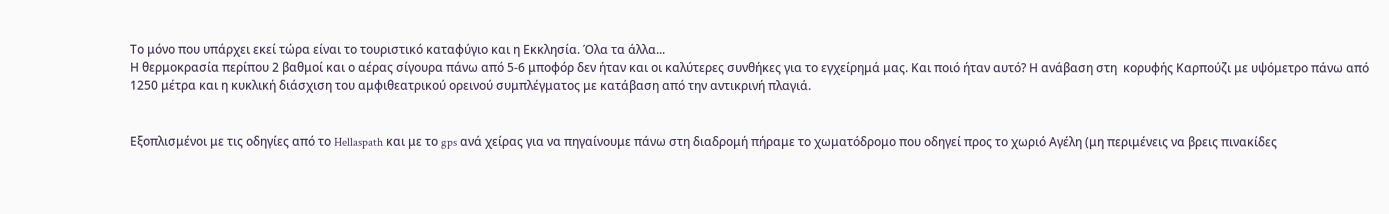Το μόνο που υπάρχει εκεί τώρα είναι το τουριστικό καταφύγιο και η Εκκλησία. Όλα τα άλλα...
Η θερμοκρασία περίπου 2 βαθμοί και ο αέρας σίγουρα πάνω από 5-6 μποφόρ δεν ήταν και οι καλύτερες συνθήκες για το εγχείρημά μας. Και ποιό ήταν αυτό? Η ανάβαση στη  κορυφής Καρπούζι με υψόμετρο πάνω από 1250 μέτρα και η κυκλική διάσχιση του αμφιθεατρικού ορεινού συμπλέγματος με κατάβαση από την αντικρινή πλαγιά.


Εξοπλισμένοι με τις οδηγίες από το Hellaspath και με το gps ανά χείρας για να πηγαίνουμε πάνω στη διαδρομή πήραμε το χωματόδρομο που οδηγεί προς το χωριό Αγέλη (μη περιμένεις να βρεις πινακίδες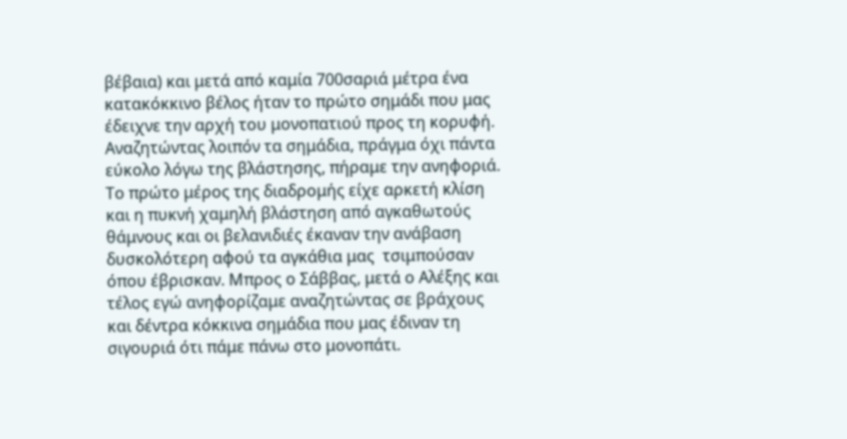βέβαια) και μετά από καμία 700σαριά μέτρα ένα κατακόκκινο βέλος ήταν το πρώτο σημάδι που μας έδειχνε την αρχή του μονοπατιού προς τη κορυφή. Αναζητώντας λοιπόν τα σημάδια, πράγμα όχι πάντα  εύκολο λόγω της βλάστησης, πήραμε την ανηφοριά. Το πρώτο μέρος της διαδρομής είχε αρκετή κλίση και η πυκνή χαμηλή βλάστηση από αγκαθωτούς θάμνους και οι βελανιδιές έκαναν την ανάβαση δυσκολότερη αφού τα αγκάθια μας  τσιμπούσαν  όπου έβρισκαν. Μπρος ο Σάββας, μετά ο Αλέξης και τέλος εγώ ανηφορίζαμε αναζητώντας σε βράχους και δέντρα κόκκινα σημάδια που μας έδιναν τη σιγουριά ότι πάμε πάνω στο μονοπάτι.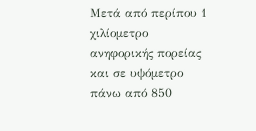Μετά από περίπου 1 χιλίομετρο ανηφορικής πορείας και σε υψόμετρο πάνω από 850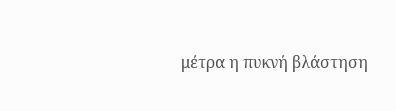μέτρα η πυκνή βλάστηση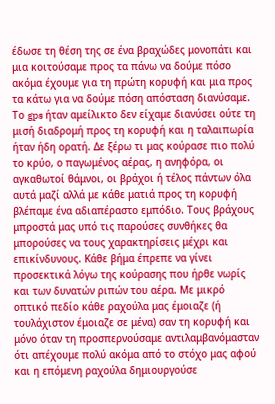έδωσε τη θέση της σε ένα βραχώδες μονοπάτι και μια κοιτούσαμε προς τα πάνω να δούμε πόσο ακόμα έχουμε για τη πρώτη κορυφή και μια προς τα κάτω για να δούμε πόση απόσταση διανύσαμε. Το gps ήταν αμείλικτο δεν είχαμε διανύσει ούτε τη μισή διαδρομή προς τη κορυφή και η ταλαιπωρία ήταν ήδη ορατή. Δε ξέρω τι μας κούρασε πιο πολύ το κρύο, ο παγωμένος αέρας, η ανηφόρα, οι αγκαθωτοί θάμνοι, οι βράχοι ή τέλος πάντων όλα αυτά μαζί αλλά με κάθε ματιά προς τη κορυφή  βλέπαμε ένα αδιαπέραστο εμπόδιο. Τους βράχους μπροστά μας υπό τις παρούσες συνθήκες θα μπορούσες να τους χαρακτηρίσεις μέχρι και επικίνδυνους. Κάθε βήμα έπρεπε να γίνει προσεκτικά λόγω της κούρασης που ήρθε νωρίς και των δυνατών ριπών του αέρα. Με μικρό οπτικό πεδίο κάθε ραχούλα μας έμοιαζε (ή τουλάχιστον έμοιαζε σε μένα) σαν τη κορυφή και μόνο όταν τη προσπερνούσαμε αντιλαμβανόμασταν ότι απέχουμε πολύ ακόμα από το στόχο μας αφού και η επόμενη ραχούλα δημιουργούσε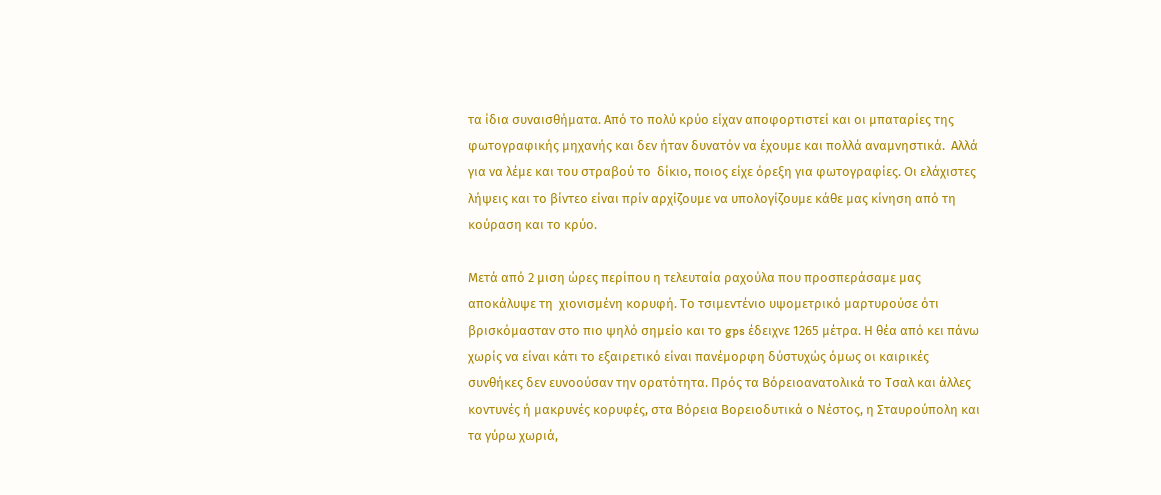τα ίδια συναισθήματα. Από το πολύ κρύο είχαν αποφορτιστεί και οι μπαταρίες της φωτογραφικής μηχανής και δεν ήταν δυνατόν να έχουμε και πολλά αναμνηστικά.  Αλλά για να λέμε και του στραβού το  δίκιο, ποιος είχε όρεξη για φωτογραφίες. Οι ελάχιστες λήψεις και το βίντεο είναι πρίν αρχίζουμε να υπολογίζουμε κάθε μας κίνηση από τη κούραση και το κρύο.

Μετά από 2 μιση ώρες περίπου η τελευταία ραχούλα που προσπεράσαμε μας αποκάλυψε τη  χιονισμένη κορυφή. Το τσιμεντένιο υψομετρικό μαρτυρούσε ότι βρισκόμασταν στο πιο ψηλό σημείο και το gps έδειχνε 1265 μέτρα. Η θέα από κει πάνω χωρίς να είναι κάτι το εξαιρετικό είναι πανέμορφη δύστυχώς όμως οι καιρικές συνθήκες δεν ευνοούσαν την ορατότητα. Πρός τα Βόρειοανατολικά το Τσαλ και άλλες κοντυνές ή μακρυνές κορυφές, στα Βόρεια Βορειοδυτικά ο Νέστος, η Σταυρούπολη και τα γύρω χωριά,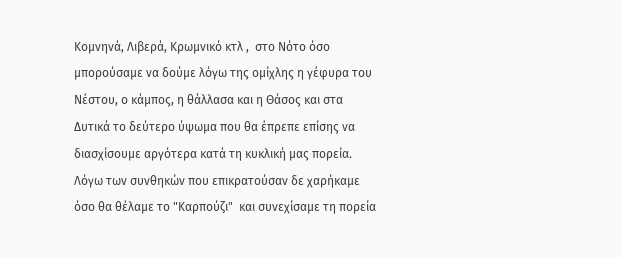Κομνηνά, Λιβερά, Κρωμνικό κτλ ,  στο Νότο όσο μπορούσαμε να δούμε λόγω της ομίχλης η γέφυρα του Νέστου, ο κάμπος, η θάλλασα και η Θάσος και στα Δυτικά το δεύτερο ύψωμα που θα έπρεπε επίσης να διασχίσουμε αργότερα κατά τη κυκλική μας πορεία.  Λόγω των συνθηκών που επικρατούσαν δε χαρήκαμε όσο θα θέλαμε το "Καρπούζι"  και συνεχίσαμε τη πορεία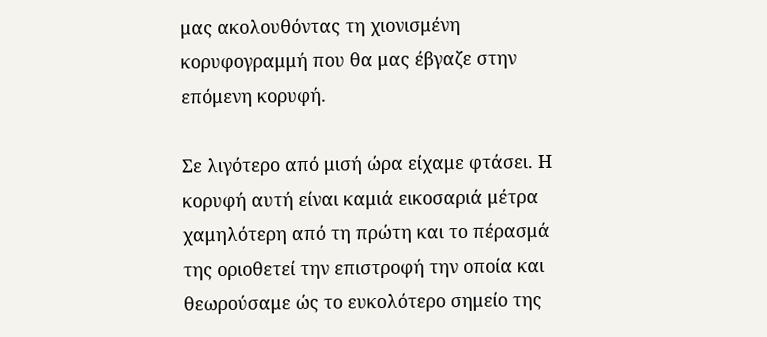μας ακολουθόντας τη χιονισμένη κορυφογραμμή που θα μας έβγαζε στην επόμενη κορυφή.

Σε λιγότερο από μισή ώρα είχαμε φτάσει. Η κορυφή αυτή είναι καμιά εικοσαριά μέτρα χαμηλότερη από τη πρώτη και το πέρασμά της οριοθετεί την επιστροφή την οποία και θεωρούσαμε ώς το ευκολότερο σημείο της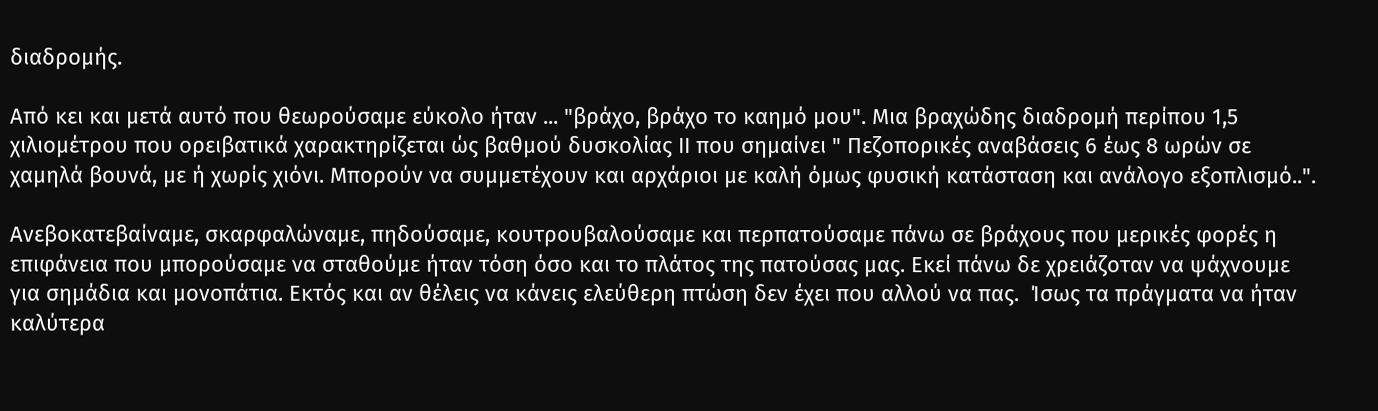διαδρομής.

Από κει και μετά αυτό που θεωρούσαμε εύκολο ήταν ... "βράχο, βράχο το καημό μου". Μια βραχώδης διαδρομή περίπου 1,5 χιλιομέτρου που ορειβατικά χαρακτηρίζεται ώς βαθμού δυσκολίας ΙΙ που σημαίνει " Πεζοπορικές αναβάσεις 6 έως 8 ωρών σε χαμηλά βουνά, με ή χωρίς χιόνι. Μπορούν να συμμετέχουν και αρχάριοι με καλή όμως φυσική κατάσταση και ανάλογο εξοπλισμό..".

Ανεβοκατεβαίναμε, σκαρφαλώναμε, πηδούσαμε, κουτρουβαλούσαμε και περπατούσαμε πάνω σε βράχους που μερικές φορές η επιφάνεια που μπορούσαμε να σταθούμε ήταν τόση όσο και το πλάτος της πατούσας μας. Εκεί πάνω δε χρειάζοταν να ψάχνουμε για σημάδια και μονοπάτια. Εκτός και αν θέλεις να κάνεις ελεύθερη πτώση δεν έχει που αλλού να πας.  Ίσως τα πράγματα να ήταν καλύτερα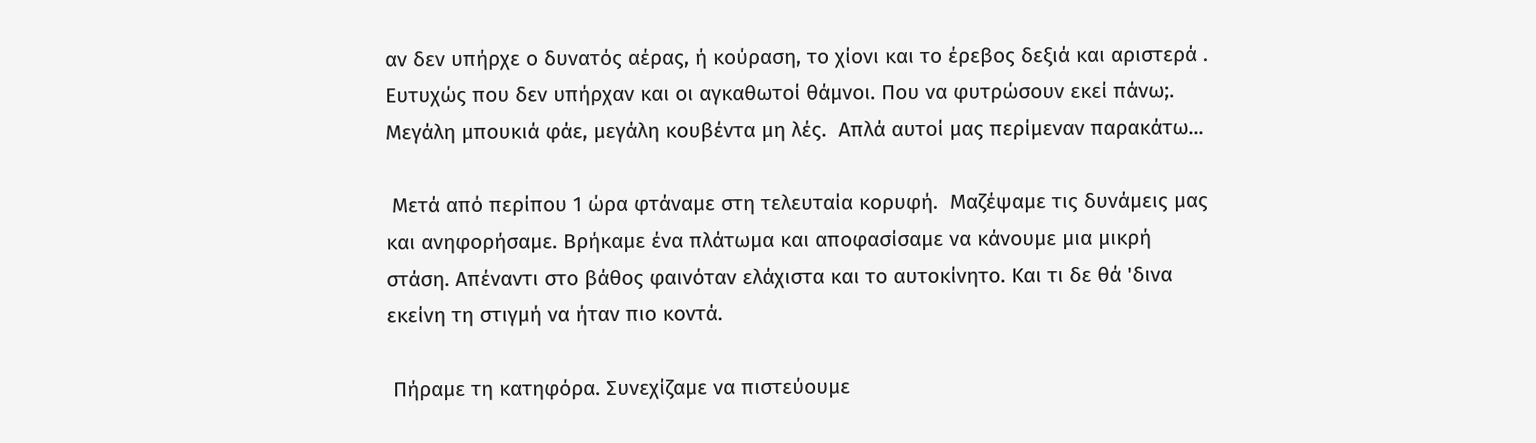αν δεν υπήρχε ο δυνατός αέρας, ή κούραση, το χίονι και το έρεβος δεξιά και αριστερά . Ευτυχώς που δεν υπήρχαν και οι αγκαθωτοί θάμνοι. Που να φυτρώσουν εκεί πάνω;. Μεγάλη μπουκιά φάε, μεγάλη κουβέντα μη λές.  Απλά αυτοί μας περίμεναν παρακάτω...

 Μετά από περίπου 1 ώρα φτάναμε στη τελευταία κορυφή.  Μαζέψαμε τις δυνάμεις μας και ανηφορήσαμε. Βρήκαμε ένα πλάτωμα και αποφασίσαμε να κάνουμε μια μικρή στάση. Απέναντι στο βάθος φαινόταν ελάχιστα και το αυτοκίνητο. Και τι δε θά 'δινα εκείνη τη στιγμή να ήταν πιο κοντά.

 Πήραμε τη κατηφόρα. Συνεχίζαμε να πιστεύουμε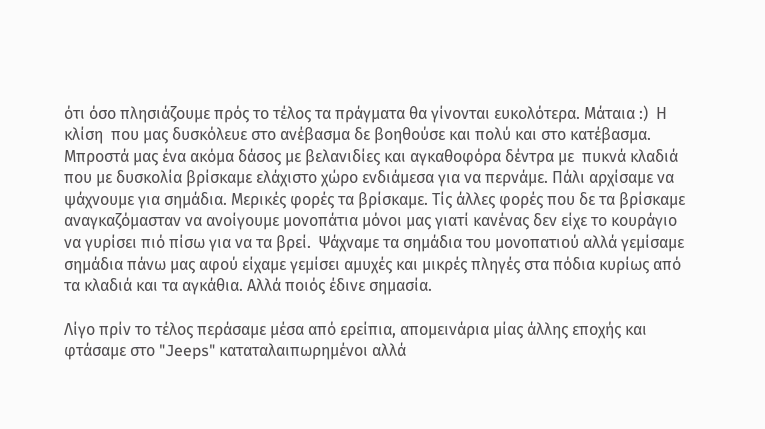ότι όσο πλησιάζουμε πρός το τέλος τα πράγματα θα γίνονται ευκολότερα. Μάταια :)  Η κλίση  που μας δυσκόλευε στο ανέβασμα δε βοηθούσε και πολύ και στο κατέβασμα. Μπροστά μας ένα ακόμα δάσος με βελανιδίες και αγκαθοφόρα δέντρα με  πυκνά κλαδιά που με δυσκολία βρίσκαμε ελάχιστο χώρο ενδιάμεσα για να περνάμε. Πάλι αρχίσαμε να ψάχνουμε για σημάδια. Μερικές φορές τα βρίσκαμε. Τίς άλλες φορές που δε τα βρίσκαμε αναγκαζόμασταν να ανοίγουμε μονοπάτια μόνοι μας γιατί κανένας δεν είχε το κουράγιο να γυρίσει πιό πίσω για να τα βρεί.  Ψάχναμε τα σημάδια του μονοπατιού αλλά γεμίσαμε σημάδια πάνω μας αφού είχαμε γεμίσει αμυχές και μικρές πληγές στα πόδια κυρίως από τα κλαδιά και τα αγκάθια. Αλλά ποιός έδινε σημασία.

Λίγο πρίν το τέλος περάσαμε μέσα από ερείπια, απομεινάρια μίας άλλης εποχής και φτάσαμε στο "Jeeps" καταταλαιπωρημένοι αλλά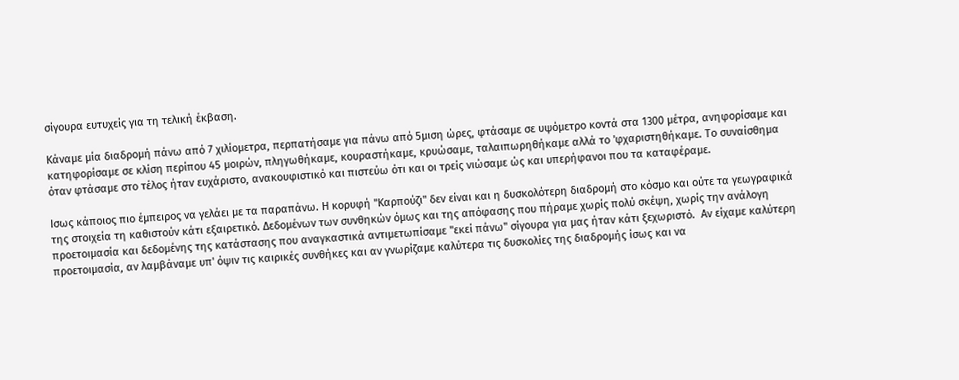σίγουρα ευτυχείς για τη τελική έκβαση.

Κάναμε μία διαδρομή πάνω από 7 χιλίομετρα, περπατήσαμε για πάνω από 5μιση ώρες, φτάσαμε σε υψόμετρο κοντά στα 1300 μέτρα, ανηφορίσαμε και κατηφορίσαμε σε κλίση περίπου 45 μοιρών, πληγωθήκαμε, κουραστήκαμε, κρυώσαμε, ταλαιπωρηθήκαμε αλλά το 'φχαριστηθήκαμε. Το συναίσθημα όταν φτάσαμε στο τέλος ήταν ευχάριστο, ανακουφιστικό και πιστεύω ότι και οι τρείς νιώσαμε ώς και υπερήφανοι που τα καταφέραμε.

Ισως κάποιος πιο έμπειρος να γελάει με τα παραπάνω. Η κορυφή "Καρπούζι" δεν είναι και η δυσκολότερη διαδρομή στο κόσμο και ούτε τα γεωγραφικά της στοιχεία τη καθιστούν κάτι εξαιρετικό. Δεδομένων των συνθηκών όμως και της απόφασης που πήραμε χωρίς πολύ σκέψη, χωρίς την ανάλογη προετοιμασία και δεδομένης της κατάστασης που αναγκαστικά αντιμετωπίσαμε "εκεί πάνω" σίγουρα για μας ήταν κάτι ξεχωριστό.  Αν είχαμε καλύτερη προετοιμασία, αν λαμβάναμε υπ' όψιν τις καιρικές συνθήκες και αν γνωρίζαμε καλύτερα τις δυσκολίες της διαδρομής ίσως και να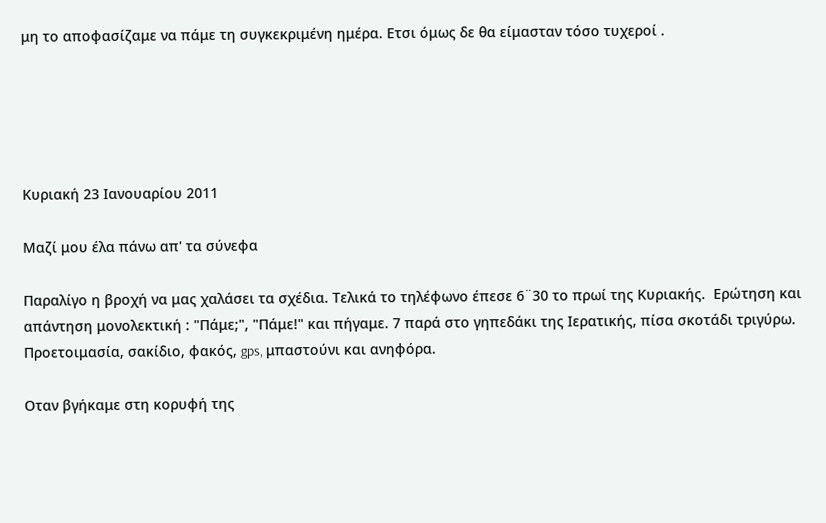μη το αποφασίζαμε να πάμε τη συγκεκριμένη ημέρα. Ετσι όμως δε θα είμασταν τόσο τυχεροί .





Κυριακή 23 Ιανουαρίου 2011

Μαζί μου έλα πάνω απ' τα σύνεφα

Παραλίγο η βροχή να μας χαλάσει τα σχέδια. Τελικά το τηλέφωνο έπεσε 6¨30 το πρωί της Κυριακής.  Ερώτηση και απάντηση μονολεκτική : "Πάμε;", "Πάμε!" και πήγαμε. 7 παρά στο γηπεδάκι της Ιερατικής, πίσα σκοτάδι τριγύρω. Προετοιμασία, σακίδιο, φακός, gps, μπαστούνι και ανηφόρα.

Οταν βγήκαμε στη κορυφή της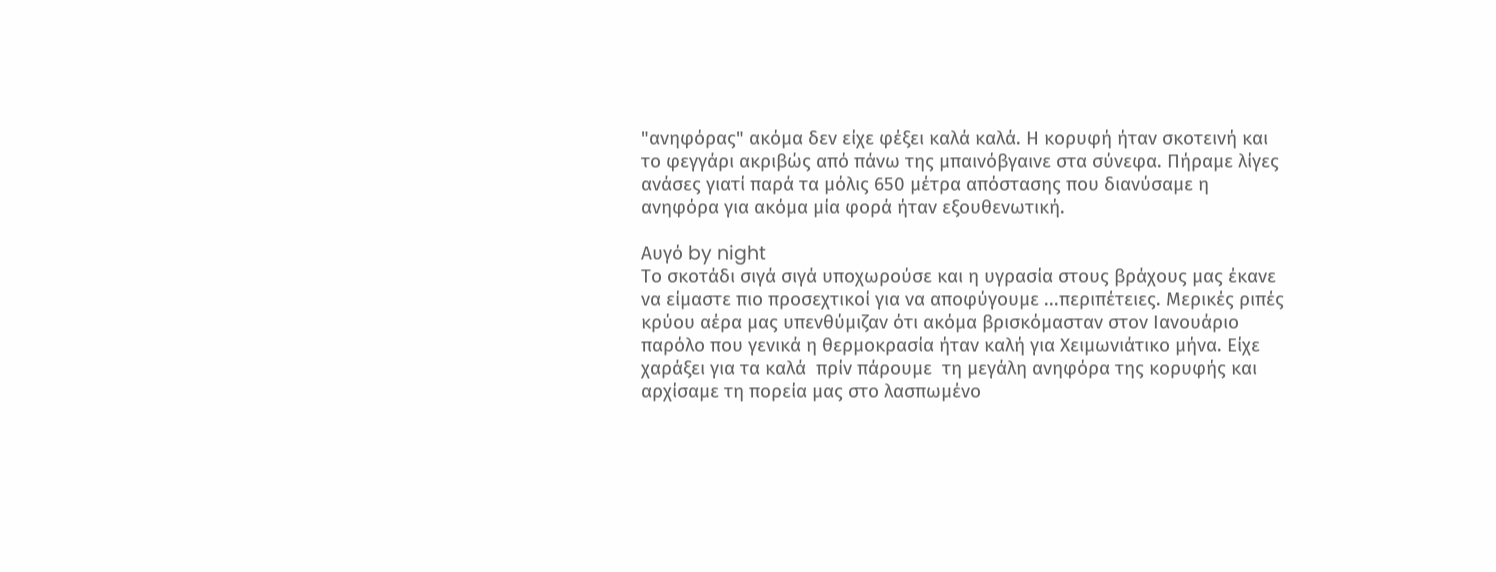"ανηφόρας" ακόμα δεν είχε φέξει καλά καλά. Η κορυφή ήταν σκοτεινή και το φεγγάρι ακριβώς από πάνω της μπαινόβγαινε στα σύνεφα. Πήραμε λίγες ανάσες γιατί παρά τα μόλις 650 μέτρα απόστασης που διανύσαμε η ανηφόρα για ακόμα μία φορά ήταν εξουθενωτική.

Αυγό by night
Το σκοτάδι σιγά σιγά υποχωρούσε και η υγρασία στους βράχους μας έκανε να είμαστε πιο προσεχτικοί για να αποφύγουμε ...περιπέτειες. Μερικές ριπές κρύου αέρα μας υπενθύμιζαν ότι ακόμα βρισκόμασταν στον Ιανουάριο παρόλο που γενικά η θερμοκρασία ήταν καλή για Χειμωνιάτικο μήνα. Είχε χαράξει για τα καλά  πρίν πάρουμε  τη μεγάλη ανηφόρα της κορυφής και αρχίσαμε τη πορεία μας στο λασπωμένο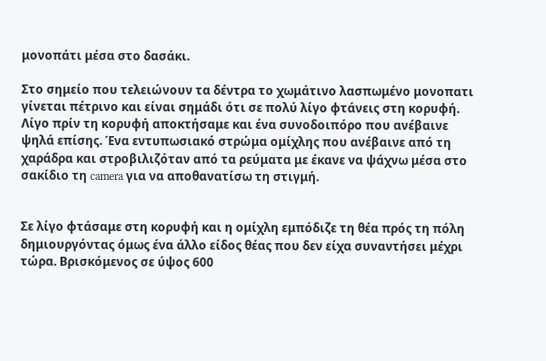μονοπάτι μέσα στο δασάκι.

Στο σημείο που τελειώνουν τα δέντρα το χωμάτινο λασπωμένο μονοπατι γίνεται πέτρινο και είναι σημάδι ότι σε πολύ λίγο φτάνεις στη κορυφή. Λίγο πρίν τη κορυφή αποκτήσαμε και ένα συνοδοιπόρο που ανέβαινε ψηλά επίσης. Ένα εντυπωσιακό στρώμα ομίχλης που ανέβαινε από τη χαράδρα και στροβιλιζόταν από τα ρεύματα με έκανε να ψάχνω μέσα στο σακίδιο τη camera για να αποθανατίσω τη στιγμή.


Σε λίγο φτάσαμε στη κορυφή και η ομίχλη εμπόδιζε τη θέα πρός τη πόλη δημιουργόντας όμως ένα άλλο είδος θέας που δεν είχα συναντήσει μέχρι τώρα. Βρισκόμενος σε ύψος 600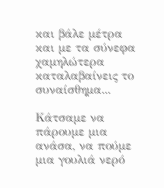και βάλε μέτρα και με τα σύνεφα χαμηλώτερα καταλαβαίνεις το συναίσθημα...

Κάτσαμε να πάρουμε μια ανάσα, να πούμε μια γουλιά νερό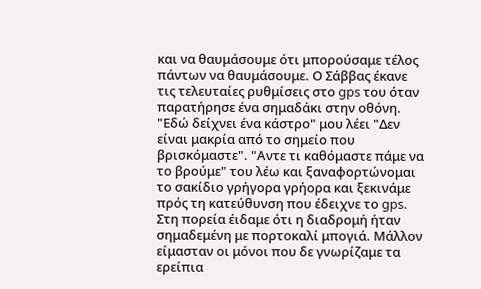και να θαυμάσουμε ότι μπορούσαμε τέλος πάντων να θαυμάσουμε. Ο Σάββας έκανε τις τελευταίες ρυθμίσεις στο gps του όταν παρατήρησε ένα σημαδάκι στην οθόνη. "Εδώ δείχνει ένα κάστρο" μου λέει "Δεν είναι μακρία από το σημείο που βρισκόμαστε". "Αντε τι καθόμαστε πάμε να το βρούμε" του λέω και ξαναφορτώνομαι το σακίδιο γρήγορα γρήορα και ξεκινάμε πρός τη κατεύθυνση που έδειχνε το gps. Στη πορεία έιδαμε ότι η διαδρομή ήταν σημαδεμένη με πορτοκαλί μπογιά. Μάλλον είμασταν οι μόνοι που δε γνωρίζαμε τα ερείπια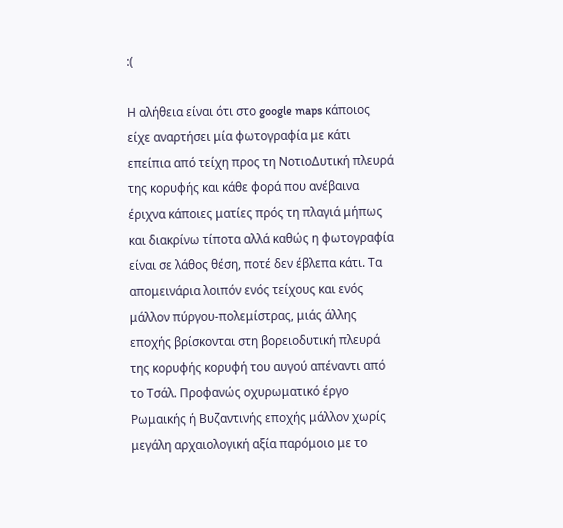:(

Η αλήθεια είναι ότι στο google maps κάποιος είχε αναρτήσει μία φωτογραφία με κάτι επείπια από τείχη προς τη ΝοτιοΔυτική πλευρά της κορυφής και κάθε φορά που ανέβαινα έριχνα κάποιες ματίες πρός τη πλαγιά μήπως και διακρίνω τίποτα αλλά καθώς η φωτογραφία είναι σε λάθος θέση, ποτέ δεν έβλεπα κάτι. Τα απομεινάρια λοιπόν ενός τείχους και ενός μάλλον πύργου-πολεμίστρας, μιάς άλλης εποχής βρίσκονται στη βορειοδυτική πλευρά της κορυφής κορυφή του αυγού απέναντι από το Τσάλ. Προφανώς οχυρωματικό έργο Ρωμαικής ή Βυζαντινής εποχής μάλλον χωρίς μεγάλη αρχαιολογική αξία παρόμοιο με το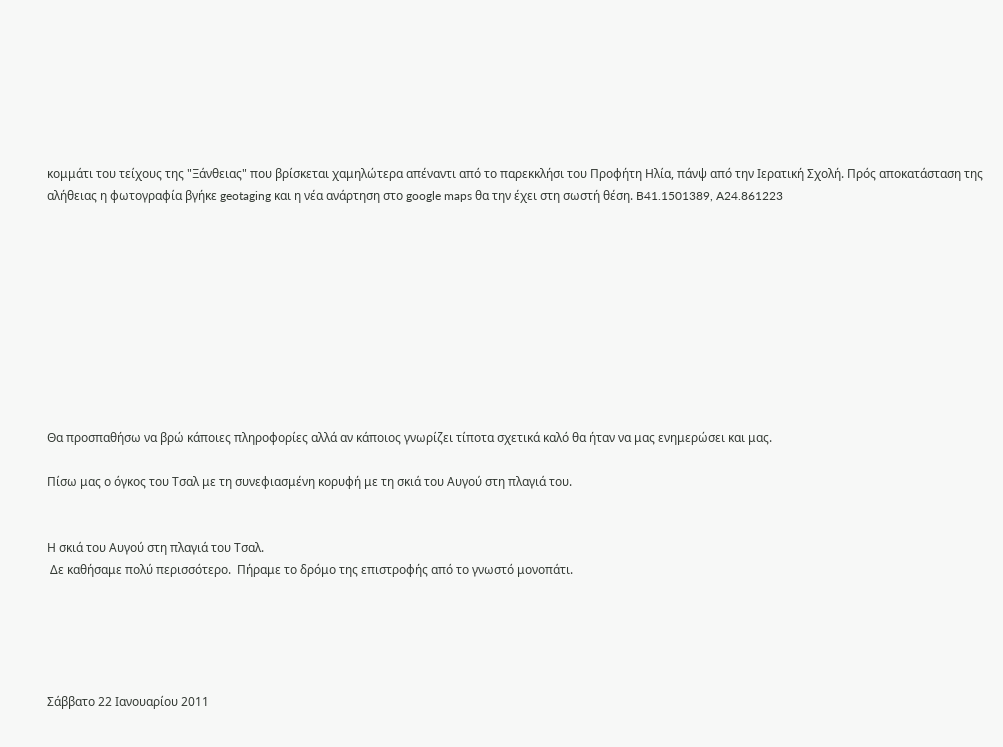κομμάτι του τείχους της "Ξάνθειας" που βρίσκεται χαμηλώτερα απέναντι από το παρεκκλήσι του Προφήτη Ηλία, πάνψ από την Ιερατική Σχολή. Πρός αποκατάσταση της αλήθειας η φωτογραφία βγήκε geotaging και η νέα ανάρτηση στο google maps θα την έχει στη σωστή θέση. B41.1501389, A24.861223










Θα προσπαθήσω να βρώ κάποιες πληροφορίες αλλά αν κάποιος γνωρίζει τίποτα σχετικά καλό θα ήταν να μας ενημερώσει και μας.

Πίσω μας ο όγκος του Τσαλ με τη συνεφιασμένη κορυφή με τη σκιά του Αυγού στη πλαγιά του.


Η σκιά του Αυγού στη πλαγιά του Τσαλ.
 Δε καθήσαμε πολύ περισσότερο.  Πήραμε το δρόμο της επιστροφής από το γνωστό μονοπάτι.





Σάββατο 22 Ιανουαρίου 2011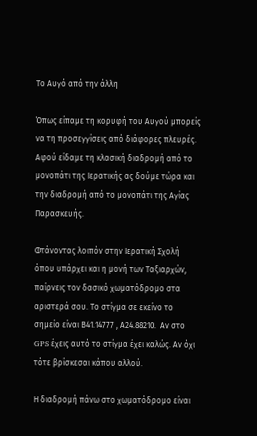Το Αυγό από την άλλη

Όπως είπαμε τη κορυφή του Αυγού μπορείς να τη προσεγγίσεις από διάφορες πλευρές. Αφού είδαμε τη κλασική διαδρομή από το μονοπάτι της Ιερατικής ας δούμε τώρα και την διαδρομή από το μονοπάτι της Αγίας Παρασκευής.

Φτάνοντας λοιπόν στην Ιερατική Σχολή όπου υπάρχει και η μονή των Ταξιαρχών, παίρνεις τον δασικό χωματόδρομο στα αριστερά σου. Το στίγμα σε εκείνο το σημείο είναι Β41.14777 , Α24.88210.  Αν στο GPS έχεις αυτό το στίγμα έχει καλώς. Αν όχι τότε βρίσκεσαι κάπου αλλού.

Η διαδρομή πάνω στο χωματόδρομο είναι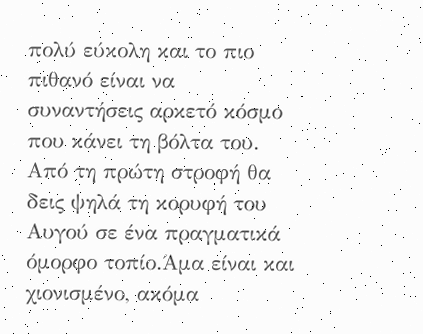πολύ εύκολη και το πιο πιθανό είναι να συναντήσεις αρκετό κόσμο που κάνει τη βόλτα του. Από τη πρώτη στροφή θα δεις ψηλά τη κορυφή του Αυγού σε ένα πραγματικά όμορφο τοπίο.Άμα είναι και χιονισμένο, ακόμα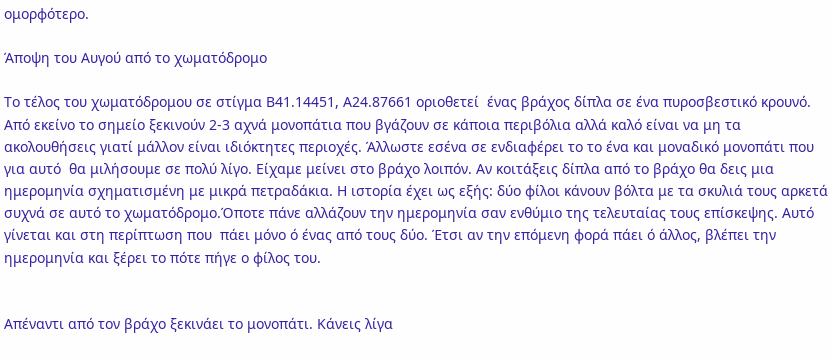ομορφότερο.

Άποψη του Αυγού από το χωματόδρομο

Το τέλος του χωματόδρομου σε στίγμα Β41.14451, Α24.87661 οριοθετεί  ένας βράχος δίπλα σε ένα πυροσβεστικό κρουνό. Από εκείνο το σημείο ξεκινούν 2-3 αχνά μονοπάτια που βγάζουν σε κάποια περιβόλια αλλά καλό είναι να μη τα ακολουθήσεις γιατί μάλλον είναι ιδιόκτητες περιοχές. Άλλωστε εσένα σε ενδιαφέρει το το ένα και μοναδικό μονοπάτι που για αυτό  θα μιλήσουμε σε πολύ λίγο. Είχαμε μείνει στο βράχο λοιπόν. Αν κοιτάξεις δίπλα από το βράχο θα δεις μια ημερομηνία σχηματισμένη με μικρά πετραδάκια. Η ιστορία έχει ως εξής: δύο φίλοι κάνουν βόλτα με τα σκυλιά τους αρκετά συχνά σε αυτό το χωματόδρομο.Όποτε πάνε αλλάζουν την ημερομηνία σαν ενθύμιο της τελευταίας τους επίσκεψης. Αυτό γίνεται και στη περίπτωση που  πάει μόνο ό ένας από τους δύο. Έτσι αν την επόμενη φορά πάει ό άλλος, βλέπει την ημερομηνία και ξέρει το πότε πήγε ο φίλος του.


Απέναντι από τον βράχο ξεκινάει το μονοπάτι. Κάνεις λίγα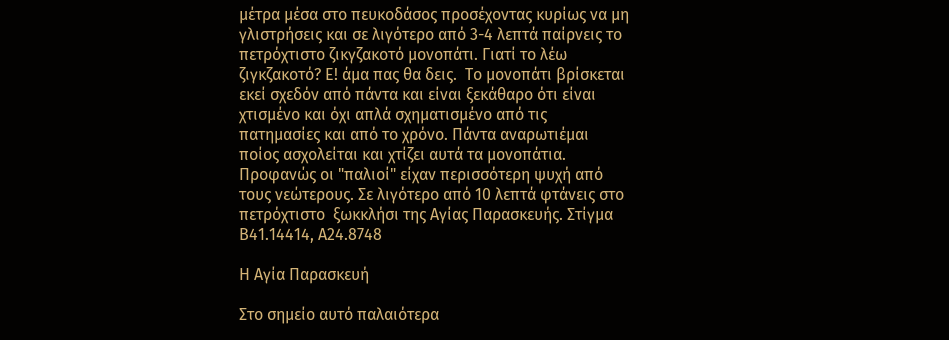μέτρα μέσα στο πευκοδάσος προσέχοντας κυρίως να μη γλιστρήσεις και σε λιγότερο από 3-4 λεπτά παίρνεις το πετρόχτιστο ζικγζακοτό μονοπάτι. Γιατί το λέω ζιγκζακοτό? Ε! άμα πας θα δεις.  Το μονοπάτι βρίσκεται εκεί σχεδόν από πάντα και είναι ξεκάθαρο ότι είναι χτισμένο και όχι απλά σχηματισμένο από τις πατημασίες και από το χρόνο. Πάντα αναρωτιέμαι ποίος ασχολείται και χτίζει αυτά τα μονοπάτια. Προφανώς οι "παλιοί" είχαν περισσότερη ψυχή από τους νεώτερους. Σε λιγότερο από 10 λεπτά φτάνεις στο πετρόχτιστο  ξωκκλήσι της Αγίας Παρασκευής. Στίγμα Β41.14414, Α24.8748

Η Αγία Παρασκευή

Στο σημείο αυτό παλαιότερα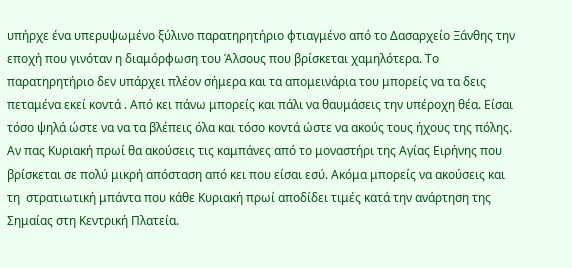υπήρχε ένα υπερυψωμένο ξύλινο παρατηρητήριο φτιαγμένο από το Δασαρχείο Ξάνθης την εποχή που γινόταν η διαμόρφωση του Άλσους που βρίσκεται χαμηλότερα. Το παρατηρητήριο δεν υπάρχει πλέον σήμερα και τα απομεινάρια του μπορείς να τα δεις πεταμένα εκεί κοντά . Από κει πάνω μπορείς και πάλι να θαυμάσεις την υπέροχη θέα. Είσαι τόσο ψηλά ώστε να να τα βλέπεις όλα και τόσο κοντά ώστε να ακούς τους ήχους της πόλης. Αν πας Κυριακή πρωί θα ακούσεις τις καμπάνες από το μοναστήρι της Αγίας Ειρήνης που βρίσκεται σε πολύ μικρή απόσταση από κει που είσαι εσύ. Ακόμα μπορείς να ακούσεις και τη  στρατιωτική μπάντα που κάθε Κυριακή πρωί αποδίδει τιμές κατά την ανάρτηση της Σημαίας στη Κεντρική Πλατεία.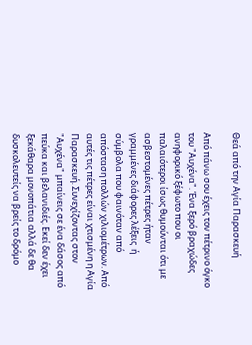Θεά από την Αγία Παρασκευή

Από πάνω σου έχεις τον πέτρινο όγκο του "Αυχένα". Ένα ξερό βραχώδες ανηφορικό ξέφωτο που οι παλαιότεροι ίσως θυμούνται ότι με ασβεστομένες πέτρες ήταν γραμμένες διάφορες λέξεις  ή σύμβολα που φαινόταν από απόσταση πολλών χιλιομέτρων. Από αυτές τις πέτρες είναι χτισμένη η Αγία Παρασκευή. Συνεχίζοντας στον "Αυχένα" μπαίνεις σε ένα δάσος από πεύκα και βελανιδιές. Εκεί δεν έχει ξεκάθαρα μονοπάτια αλλά δε θα δυσκολευτείς να βρείς το δρόμο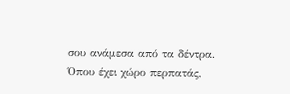σου ανάμεσα από τα δέντρα. Όπου έχει χώρο περπατάς,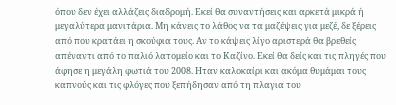όπου δεν έχει αλλάζεις διαδρομή. Εκεί θα συναντήσεις και αρκετά μικρά ή μεγαλύτερα μανιτάρια. Μη κάνεις το λάθος να τα μαζέψεις για μεζέ, δε ξέρεις από που κρατάει η σκούφια τους. Αν το κάψεις λίγο αριστερά θα βρεθείς απέναντι από το παλιό λατομείο και το Καζίνο. Εκεί θα δείς και τις πληγές που άφησε η μεγάλη φωτιά του 2008. Ηταν καλοκαίρι και ακόμα θυμάμαι τους καπνούς και τις φλόγες που ξεπήδησαν από τη πλαγια του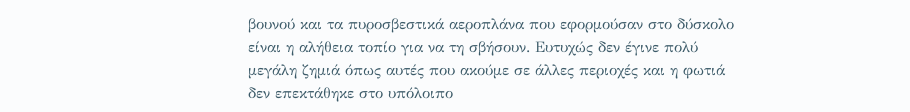βουνού και τα πυροσβεστικά αεροπλάνα που εφορμούσαν στο δύσκολο είναι η αλήθεια τοπίο για να τη σβήσουν. Ευτυχώς δεν έγινε πολύ μεγάλη ζημιά όπως αυτές που ακούμε σε άλλες περιοχές και η φωτιά δεν επεκτάθηκε στο υπόλοιπο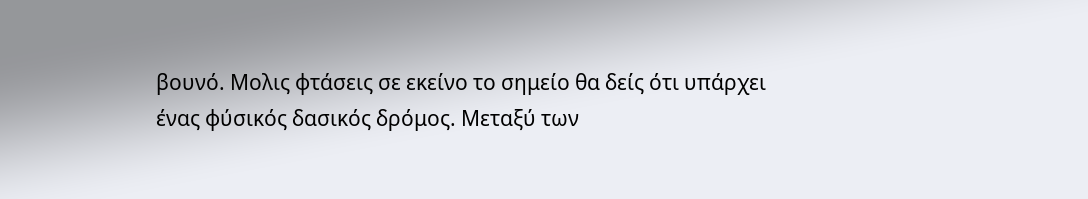βουνό. Μολις φτάσεις σε εκείνο το σημείο θα δείς ότι υπάρχει ένας φύσικός δασικός δρόμος. Μεταξύ των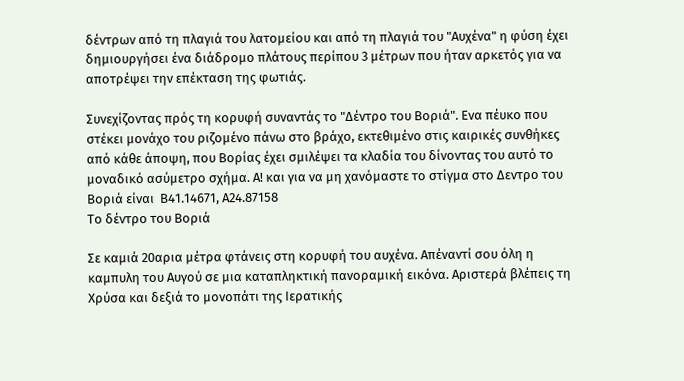δέντρων από τη πλαγιά του λατομείου και από τη πλαγιά του "Αυχένα" η φύση έχει δημιουργήσει ένα διάδρομο πλάτους περίπου 3 μέτρων που ήταν αρκετός για να αποτρέψει την επέκταση της φωτιάς.

Συνεχίζοντας πρός τη κορυφή συναντάς το "Δέντρο του Βοριά". Ενα πέυκο που στέκει μονάχο του ριζομένο πάνω στο βράχο, εκτεθιμένο στις καιρικές συνθήκες από κάθε άποψη, που Βορίας έχει σμιλέψει τα κλαδία του δίνοντας του αυτό το μοναδικό ασύμετρο σχήμα. Α! και για να μη χανόμαστε το στίγμα στο Δεντρο του Βοριά είναι  Β41.14671, Α24.87158
Το δέντρο του Βοριά

Σε καμιά 20αρια μέτρα φτάνεις στη κορυφή του αυχένα. Απέναντί σου όλη η καμπυλη του Αυγού σε μια καταπληκτική πανοραμική εικόνα. Αριστερά βλέπεις τη Χρύσα και δεξιά το μονοπάτι της Ιερατικής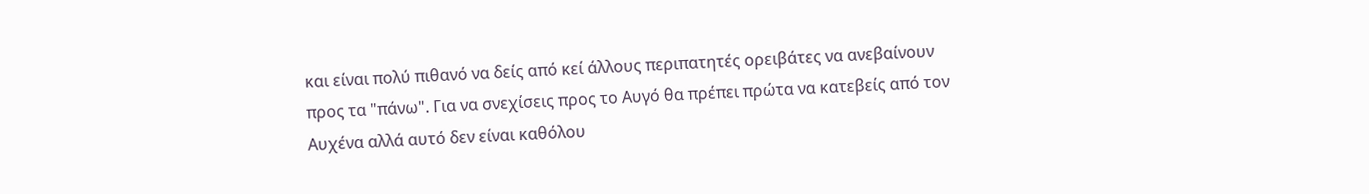και είναι πολύ πιθανό να δείς από κεί άλλους περιπατητές ορειβάτες να ανεβαίνουν προς τα "πάνω". Για να σνεχίσεις προς το Αυγό θα πρέπει πρώτα να κατεβείς από τον Αυχένα αλλά αυτό δεν είναι καθόλου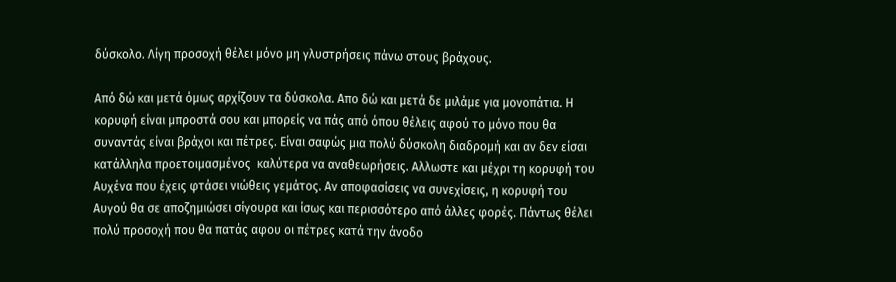δύσκολο. Λίγη προσοχή θέλει μόνο μη γλυστρήσεις πάνω στους βράχους.

Από δώ και μετά όμως αρχίζουν τα δύσκολα. Απο δώ και μετά δε μιλάμε για μονοπάτια. Η κορυφή είναι μπροστά σου και μπορείς να πάς από όπου θέλεις αφού το μόνο που θα συναντάς είναι βράχοι και πέτρες. Είναι σαφώς μια πολύ δύσκολη διαδρομή και αν δεν είσαι κατάλληλα προετοιμασμένος  καλύτερα να αναθεωρήσεις. Αλλωστε και μέχρι τη κορυφή του Αυχένα που έχεις φτάσει νιώθεις γεμάτος. Αν αποφασίσεις να συνεχίσεις, η κορυφή του Αυγού θα σε αποζημιώσει σίγουρα και ίσως και περισσότερο από άλλες φορές. Πάντως θέλει πολύ προσοχή που θα πατάς αφου οι πέτρες κατά την άνοδο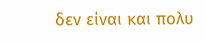δεν είναι και πολυ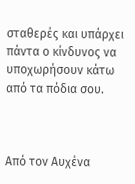σταθερές και υπάρχει πάντα ο κίνδυνος να υποχωρήσουν κάτω από τα πόδια σου.



Από τον Αυχένα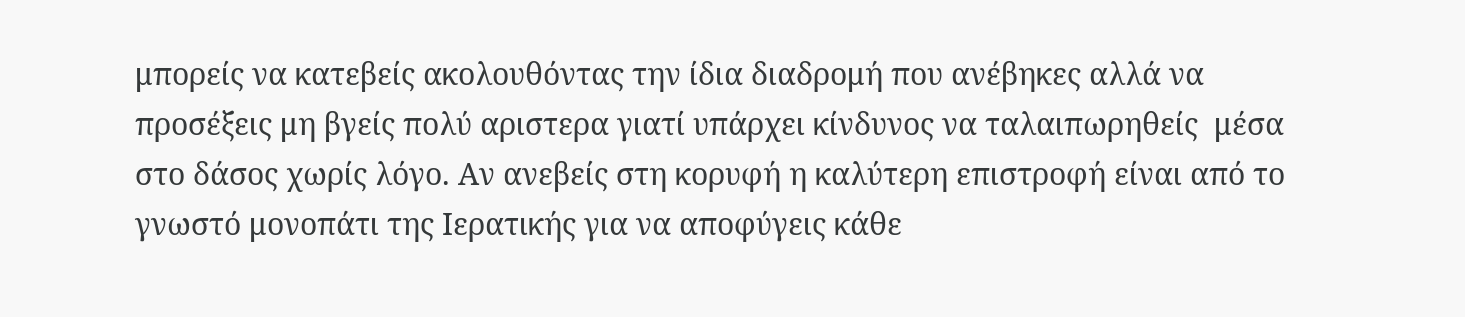μπορείς να κατεβείς ακολουθόντας την ίδια διαδρομή που ανέβηκες αλλά να προσέξεις μη βγείς πολύ αριστερα γιατί υπάρχει κίνδυνος να ταλαιπωρηθείς  μέσα στο δάσος χωρίς λόγο. Αν ανεβείς στη κορυφή η καλύτερη επιστροφή είναι από το γνωστό μονοπάτι της Ιερατικής για να αποφύγεις κάθε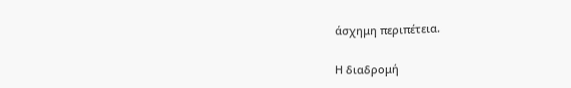άσχημη περιπέτεια.

Η διαδρομή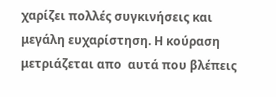χαρίζει πολλές συγκινήσεις και μεγάλη ευχαρίστηση. Η κούραση μετριάζεται απο  αυτά που βλέπεις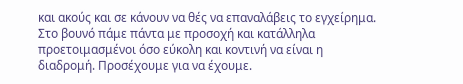και ακούς και σε κάνουν να θές να επαναλάβεις το εγχείρημα. Στο βουνό πάμε πάντα με προσοχή και κατάλληλα προετοιμασμένοι όσο εύκολη και κοντινή να είναι η διαδρομή. Προσέχουμε για να έχουμε.